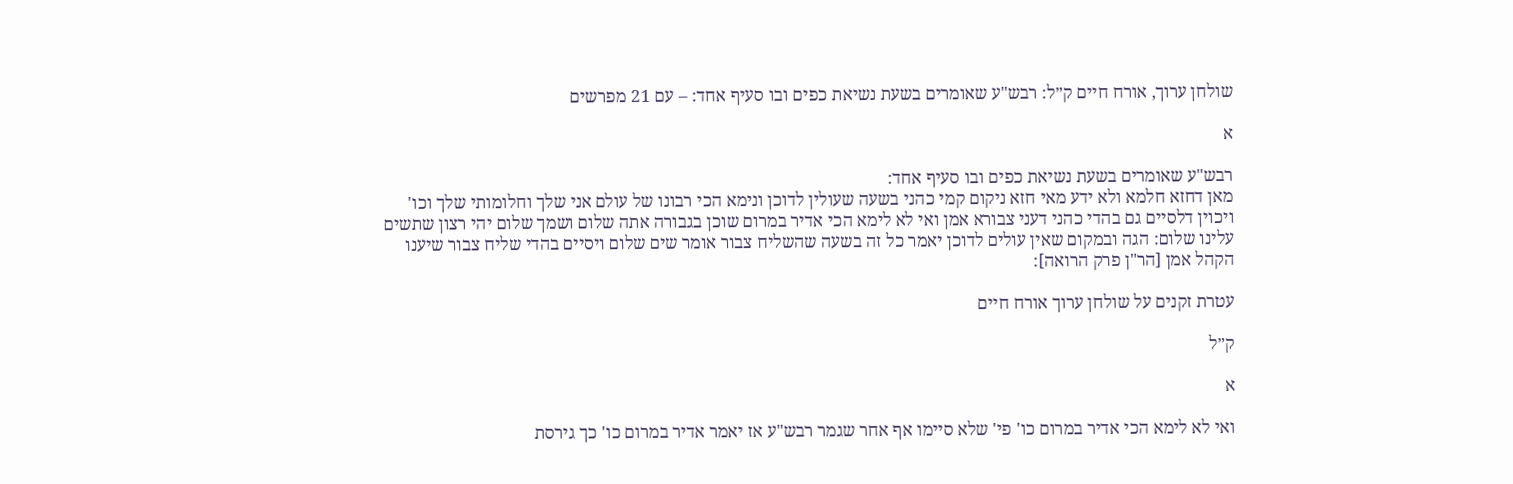שולחן ערוך, אורח חיים ק״ל: רבש"ע שאומרים בשעת נשיאת כפים ובו סעיף אחד: – עם 21 מפרשים

א

רבש"ע שאומרים בשעת נשיאת כפים ובו סעיף אחד:
מאן דחזא חלמא ולא ידע מאי חזא ניקום קמי כהני בשעה שעולין לדוכן ונימא הכי רבונו של עולם אני שלך וחלומותי שלך וכו' ויכוין דלסיים גם בהדי כהני דעני צבורא אמן ואי לא לימא הכי אדיר במרום שוכן בגבורה אתה שלום ושמך שלום יהי רצון שתשים עלינו שלום: הגה ובמקום שאין עולים לדוכן יאמר כל זה בשעה שהשליח צבור אומר שים שלום ויסיים בהדי שליח צבור שיענו הקהל אמן [הר"ן פרק הרואה]:

עטרת זקנים על שולחן ערוך אורח חיים

ק״ל

א

ואי לא לימא הכי אדיר במרום כו' פי' שלא סיימו אף אחר שגמר רבש"ע אז יאמר אדיר במרום כו' כך גירסת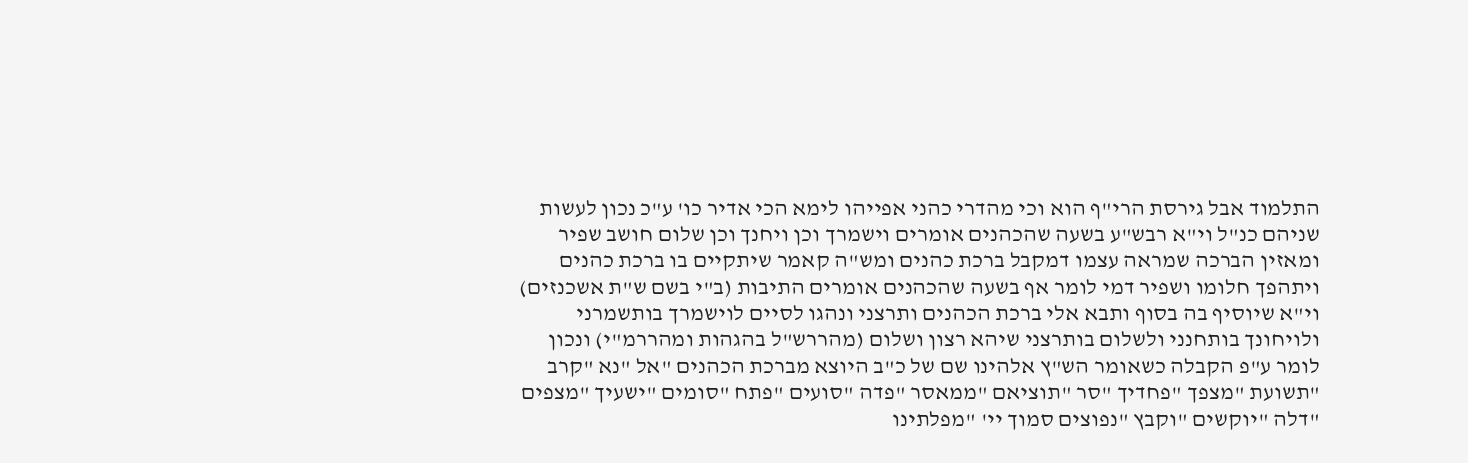התלמוד אבל גירסת הרי"ף הוא וכי מהדרי כהני אפייהו לימא הכי אדיר כו' ע"כ נכון לעשות שניהם כנ"ל וי"א רבש"ע בשעה שהכהנים אומרים וישמרך וכן ויחנך וכן שלום חושב שפיר ומאזין הברכה שמראה עצמו דמקבל ברכת כהנים ומש"ה קאמר שיתקיים בו ברכת כהנים ויתהפך חלומו ושפיר דמי לומר אף בשעה שהכהנים אומרים התיבות (ב"י בשם ש"ת אשכנזים) וי"א שיוסיף בה בסוף ותבא אלי ברכת הכהנים ותרצני ונהגו לסיים לוישמרך בותשמרני ולויחונך בותחנני ולשלום בותרצני שיהא רצון ושלום (מהררש"ל בהגהות ומהררמ"י) ונכון לומר ע"פ הקבלה כשאומר הש"ץ אלהינו שם של כ"ב היוצא מברכת הכהנים "אל "נא "קרב "תשועת "מצפך "פחדיך "סר "תוציאם "ממאסר "פדה "סועים "פתח "סומים "ישעיך "מצפים "דלה "יוקשים "וקבץ "נפוצים סמוך יי' "מפלתינו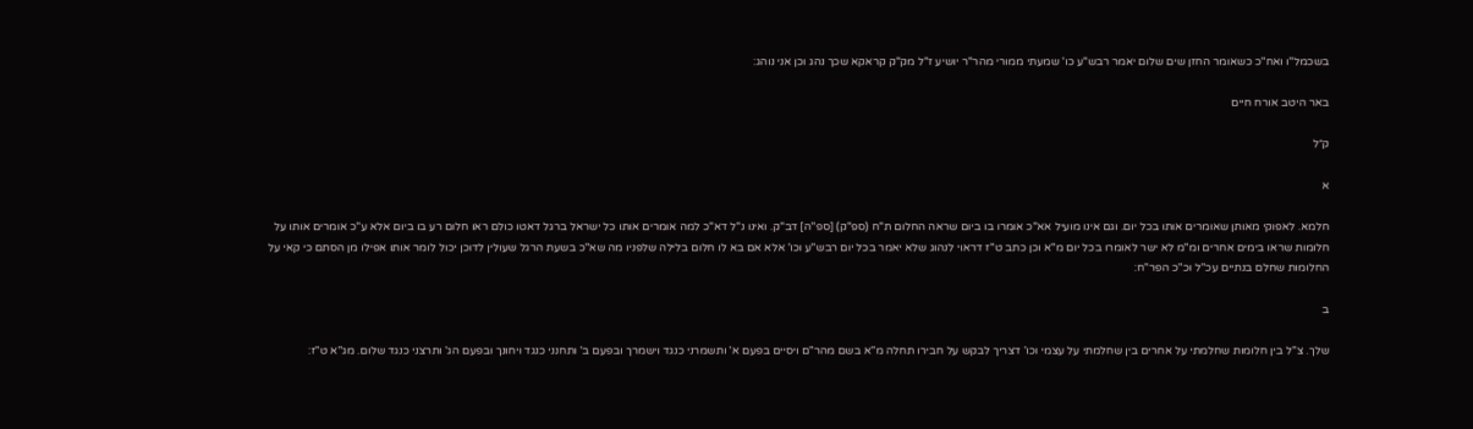בשכמל"ו ואח"כ כשאומר החזן שים שלום יאמר רבש"ע כו' שמעתי ממורי מהר"ר יושיע ז"ל מק"ק קראקא שכך נהג וכן אני נוהג:

באר היטב אורח חיים

ק״ל

א

חלמא. לאפוקי מאותן שאומרים אותו בכל יום. וגם אינו מועיל אא"כ אומרו בו ביום שראה החלום ת"ח (ספ"ק) [ספ"ה] דב"ק. ואינו נ"ל דא"כ למה אומרים אותו כל ישראל ברגל דאטו כולם ראו חלום רע בו ביום אלא ע"כ אומרים אותו על חלומות שראו בימים אחרים ומ"מ לא ישר לאומרו בכל יום מ"א וכן כתב ט"ז דראוי לנהוג שלא יאמר בכל יום רבש"ע וכו' אלא אם בא לו חלום בלילה שלפניו מה שא"כ בשעת הרגל שעולין לדוכן יכול לומר אותו אפילו מן הסתם כי קאי על החלומות שחלם בנתיים עכ"ל וכ"כ הפר"ח:

ב

שלך. צ"ל בין חלומות שחלמתי על אחרים בין שחלמתי על עצמי וכו' דצריך לבקש על חבירו תחלה מ"א בשם מהר"ם ויסיים בפעם א' ותשמרני כנגד וישמרך ובפעם ב' ותחנני כנגד ויחונך ובפעם הג' ותרצני כנגד שלום. מג"א ט"ז: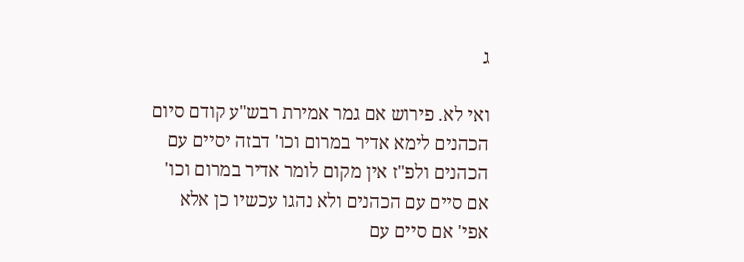ג

ואי לא. פירוש אם גמר אמירת רבש"ע קודם סיום הכהנים לימא אדיר במרום וכו' דבזה יסיים עם הכהנים ולפ"ז אין מקום לומר אדיר במרום וכו' אם סיים עם הכהנים ולא נהגו עכשיו כן אלא אפי' אם סיים עם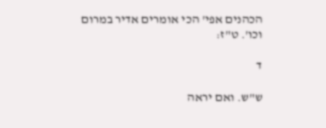הכהנים אפי' הכי אומרים אדיר במרום וכו'. ט"ז:

ד

ש"ש. ואם יראה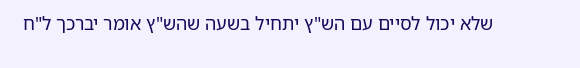שלא יכול לסיים עם הש"ץ יתחיל בשעה שהש"ץ אומר יברכך ל"ח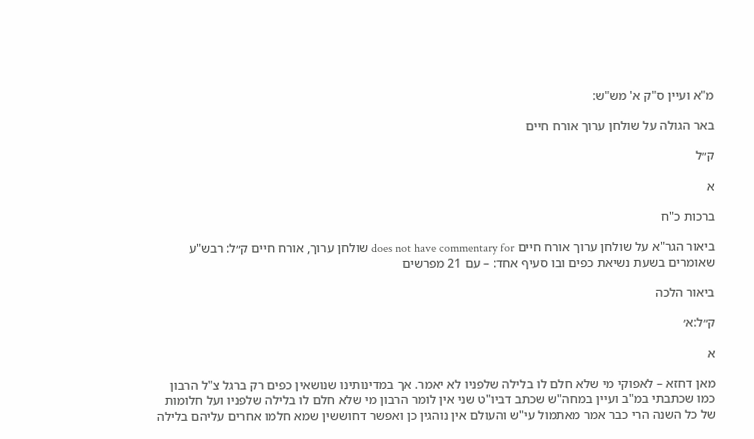מ"א ועיין ס"ק א' מש"ש:

באר הגולה על שולחן ערוך אורח חיים

ק״ל

א

ברכות כ"ח

ביאור הגר"א על שולחן ערוך אורח חיים does not have commentary for שולחן ערוך, אורח חיים ק״ל: רבש"ע שאומרים בשעת נשיאת כפים ובו סעיף אחד: – עם 21 מפרשים

ביאור הלכה

ק״ל:א׳

א

מאן דחזא – לאפוקי מי שלא חלם לו בלילה שלפניו לא יאמר. אך במדינותינו שנושאין כפים רק ברגל צ"ל הרבון כמו שכתבתי במ"ב ועיין במחה"ש שכתב דביו"ט שני אין לומר הרבון מי שלא חלם לו בלילה שלפניו ועל חלומות של כל השנה הרי כבר אמר מאתמול עי"ש והעולם אין נוהגין כן ואפשר דחוששין שמא חלמו אחרים עליהם בלילה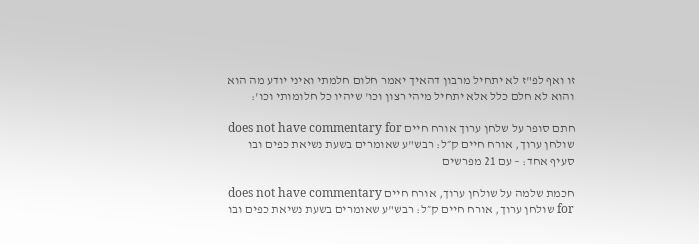זו ואף לפ"ז לא יתחיל מרבון דהאיך יאמר חלום חלמתי ואיני יודע מה הוא והוא לא חלם כלל אלא יתחיל מיהי רצון וכו' שיהיו כל חלומותי וכו':

חתם סופר על שלחן ערוך אורח חיים does not have commentary for שולחן ערוך, אורח חיים ק״ל: רבש"ע שאומרים בשעת נשיאת כפים ובו סעיף אחד: – עם 21 מפרשים

חכמת שלמה על שולחן ערוך, אורח חיים does not have commentary for שולחן ערוך, אורח חיים ק״ל: רבש"ע שאומרים בשעת נשיאת כפים ובו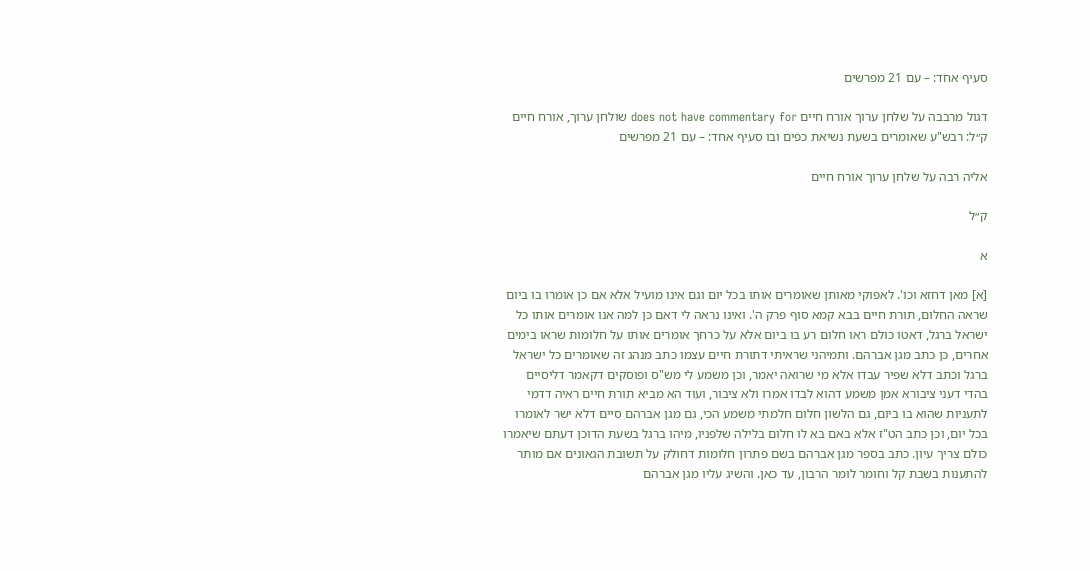סעיף אחד: – עם 21 מפרשים

דגול מרבבה על שלחן ערוך אורח חיים does not have commentary for שולחן ערוך, אורח חיים ק״ל: רבש"ע שאומרים בשעת נשיאת כפים ובו סעיף אחד: – עם 21 מפרשים

אליה רבה על שלחן ערוך אורח חיים

ק״ל

א

[א] מאן דחזא וכו'. לאפוקי מאותן שאומרים אותו בכל יום וגם אינו מועיל אלא אם כן אומרו בו ביום שראה החלום, תורת חיים בבא קמא סוף פרק ה'. ואינו נראה לי דאם כן למה אנו אומרים אותו כל ישראל ברגל, דאטו כולם ראו חלום רע בו ביום אלא על כרחך אומרים אותו על חלומות שראו בימים אחרים, כן כתב מגן אברהם. ותמיהני שראיתי דתורת חיים עצמו כתב מנהג זה שאומרים כל ישראל ברגל וכתב דלא שפיר עבדו אלא מי שרואה יאמר, וכן משמע לי מש"ס ופוסקים דקאמר דליסיים בהדי דעני ציבורא אמן משמע דהוא לבדו אמרו ולא ציבור, ועוד הא מביא תורת חיים ראיה דדמי לתעניות שהוא בו ביום, גם הלשון חלום חלמתי משמע הכי, גם מגן אברהם סיים דלא ישר לאומרו בכל יום, וכן כתב הט"ז אלא באם בא לו חלום בלילה שלפניו, מיהו ברגל בשעת הדוכן דעתם שיאמרו כולם צריך עיון. כתב בספר מגן אברהם בשם פתרון חלומות דחולק על תשובת הגאונים אם מותר להתענות בשבת קל וחומר לומר הרבון, עד כאן. והשיג עליו מגן אברהם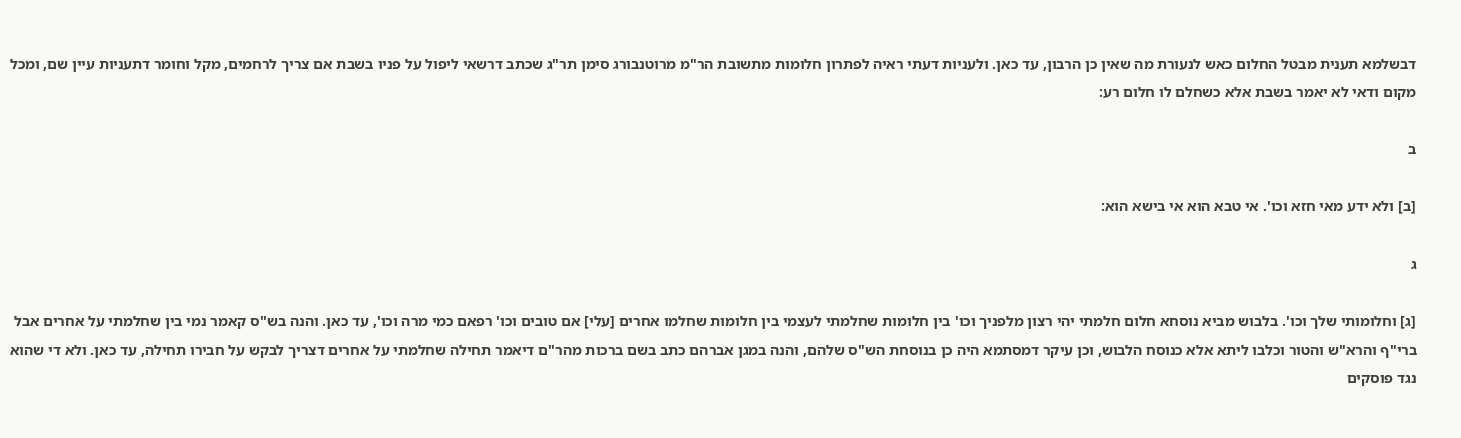דבשלמא תענית מבטל החלום כאש לנעורת מה שאין כן הרבון, עד כאן. ולעניות דעתי ראיה לפתרון חלומות מתשובת הר"מ מרוטנבורג סימן תר"ג שכתב דרשאי ליפול על פניו בשבת אם צריך לרחמים, מקל וחומר דתעניות עיין שם, ומכל מקום ודאי לא יאמר בשבת אלא כשחלם לו חלום רע:

ב

[ב] ולא ידע מאי חזא וכו'. אי טבא הוא אי בישא הוא:

ג

[ג] וחלומותי שלך וכו'. בלבוש מביא נוסחא חלום חלמתי יהי רצון מלפניך וכו' בין חלומות שחלמתי לעצמי בין חלומות שחלמו אחרים [עלי] אם טובים וכו' רפאם כמי מרה וכו', עד כאן. והנה בש"ס קאמר נמי בין שחלמתי על אחרים אבל ברי"ף והרא"ש והטור וכלבו ליתא אלא כנוסח הלבוש, וכן עיקר דמסתמא היה כן בנוסחת הש"ס שלהם, והנה במגן אברהם כתב בשם ברכות מהר"ם דיאמר תחילה שחלמתי על אחרים דצריך לבקש על חבירו תחילה, עד כאן. ולא די שהוא נגד פוסקים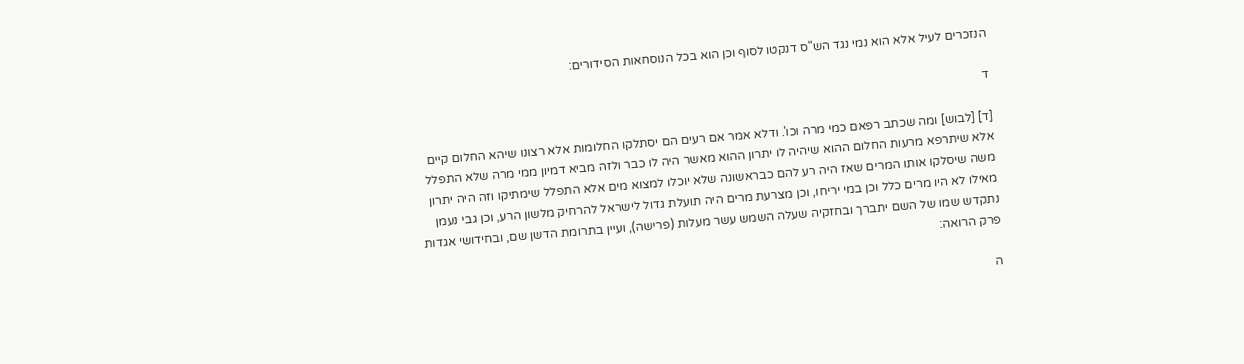הנזכרים לעיל אלא הוא נמי נגד הש"ס דנקטו לסוף וכן הוא בכל הנוסחאות הסידורים:

ד

[ד] [לבוש] ומה שכתב רפאם כמי מרה וכו'. ודלא אמר אם רעים הם יסתלקו החלומות אלא רצונו שיהא החלום קיים אלא שיתרפא מרעות החלום ההוא שיהיה לו יתרון ההוא מאשר היה לו כבר ולזה מביא דמיון ממי מרה שלא התפלל משה שיסלקו אותו המרים שאז היה רע להם כבראשונה שלא יוכלו למצוא מים אלא התפלל שימתיקו וזה היה יתרון מאילו לא היו מרים כלל וכן במי יריחו, וכן מצרעת מרים היה תועלת גדול לישראל להרחיק מלשון הרע, וכן גבי נעמן נתקדש שמו של השם יתברך ובחזקיה שעלה השמש עשר מעלות (פרישה), ועיין בתרומת הדשן שם, ובחידושי אגדות פרק הרואה:

ה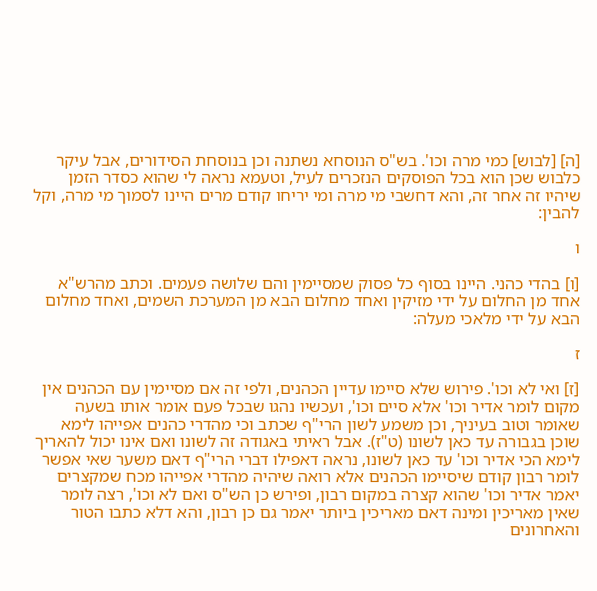[ה] [לבוש] כמי מרה וכו'. בש"ס הנוסחא נשתנה וכן בנוסחת הסידורים, אבל עיקר כלבוש שכן הוא בכל הפוסקים הנזכרים לעיל, וטעמא נראה לי שהוא כסדר הזמן שיהיו זה אחר זה, והא דחשבי מי מרה ומי יריחו קודם מרים היינו לסמוך מי מרה, וקל להבין:

ו

[ו] בהדי כהני. היינו בסוף כל פסוק שמסיימין והם שלושה פעמים. וכתב מהרש"א אחד מן החלום על ידי מזיקין ואחד מחלום הבא מן המערכת השמים, ואחד מחלום הבא על ידי מלאכי מעלה:

ז

[ז] ואי לא וכו'. פירוש שלא סיימו עדיין הכהנים, ולפי זה אם מסיימין עם הכהנים אין מקום לומר אדיר וכו' אלא סיים וכו', ועכשיו נהגו שבכל פעם אומר אותו בשעה שאומר וטוב בעיניך, וכן משמע לשון הרי"ף שכתב וכי מהדרי כהנים אפייהו לימא שוכן בגבורה עד כאן לשונו (ט"ז). אבל ראיתי באגודה זה לשונו ואם אינו יכול להאריך לימא הכי אדיר וכו' עד כאן לשונו, נראה דאפילו דברי הרי"ף דאם משער שאי אפשר לומר רבון קודם שיסיימו הכהנים אלא רואה שיהיה מהדרי אפייהו מכח שמקצרים יאמר אדיר וכו' שהוא קצרה במקום רבון, ופירש כן הש"ס ואם לא וכו', רצה לומר שאין מאריכין ומינה דאם מאריכין ביותר יאמר גם כן רבון, והא דלא כתבו הטור והאחרונים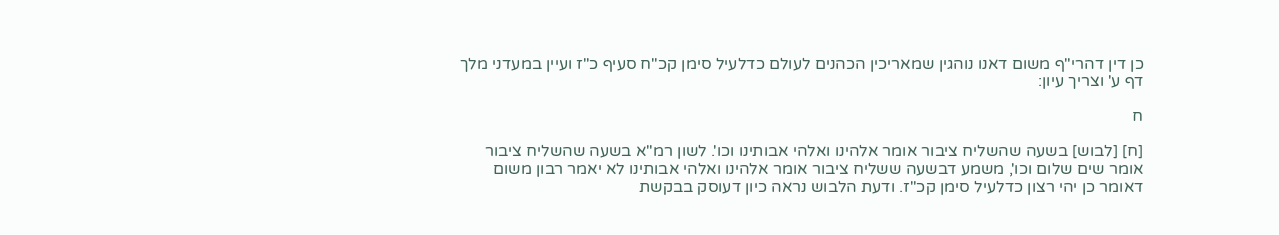כן דין דהרי"ף משום דאנו נוהגין שמאריכין הכהנים לעולם כדלעיל סימן קכ"ח סעיף כ"ז ועיין במעדני מלך דף ע' וצריך עיון:

ח

[ח] [לבוש] בשעה שהשליח ציבור אומר אלהינו ואלהי אבותינו וכו'. לשון רמ"א בשעה שהשליח ציבור אומר שים שלום וכו', משמע דבשעה ששליח ציבור אומר אלהינו ואלהי אבותינו לא יאמר רבון משום דאומר כן יהי רצון כדלעיל סימן קכ"ז. ודעת הלבוש נראה כיון דעוסק בבקשת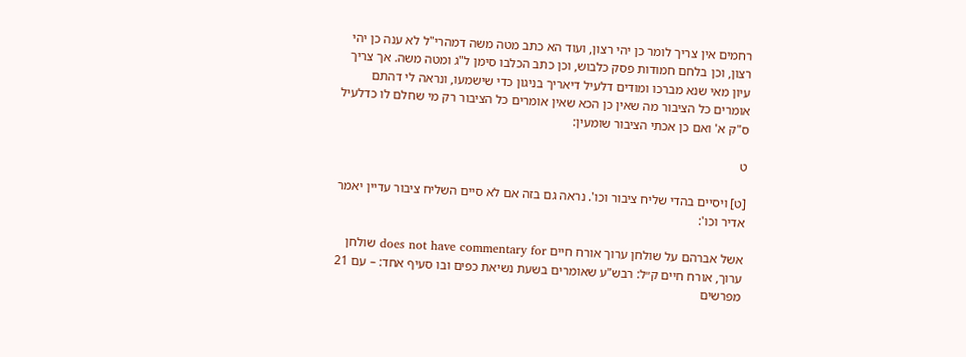רחמים אין צריך לומר כן יהי רצון, ועוד הא כתב מטה משה דמהרי"ל לא ענה כן יהי רצון, וכן בלחם חמודות פסק כלבוש, וכן כתב הכלבו סימן ל"ג ומטה משה. אך צריך עיון מאי שנא מברכו ומודים דלעיל דיאריך בניגון כדי שישמעו, ונראה לי דהתם אומרים כל הציבור מה שאין כן הכא שאין אומרים כל הציבור רק מי שחלם לו כדלעיל ס"ק א' ואם כן אכתי הציבור שומעין:

ט

[ט] ויסיים בהדי שליח ציבור וכו'. נראה גם בזה אם לא סיים השליח ציבור עדיין יאמר אדיר וכו':

אשל אברהם על שולחן ערוך אורח חיים does not have commentary for שולחן ערוך, אורח חיים ק״ל: רבש"ע שאומרים בשעת נשיאת כפים ובו סעיף אחד: – עם 21 מפרשים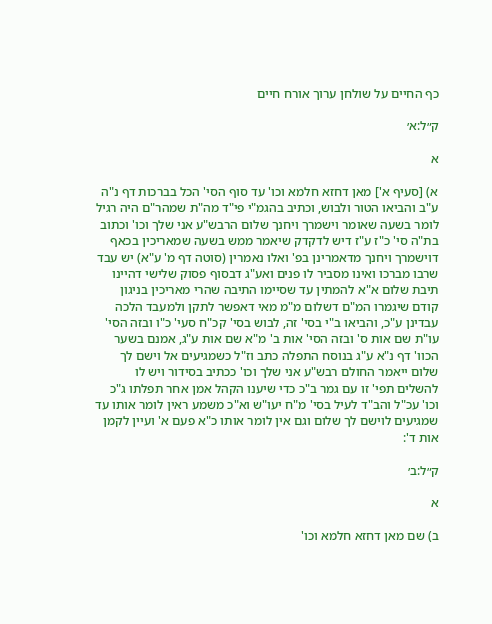כף החיים על שולחן ערוך אורח חיים

ק״ל:א׳

א

א) [סעיף א'] מאן דחזא חלמא וכו' עד סוף הסי' הכל בברכות דף נ"ה ע"ב והביאו הטור ולבוש, וכתיב בהגמ"י פי"ד מה"ת שמהר"ם היה רגיל לומר בשעה שאומר וישמרך ויחנך שלום הרבש"ע אני שלך וכו' וכתוב בת"ה סי' כ"ז ע"ז דיש לדקדק שיאמר ממש בשעה שמאריכין בכאף דוישמרך ויחנך מדאמרינן בפ' ואלו נאמרין (סוטה דף מ' ע"א) יש עבד שרבו מברכו ואינו מסביר לו פנים ואע"ג דבסוף פסוק שלישי דהיינו תיבת שלום א"א להמתין עד שסיימו התיבה שהרי מאריכין בניגון קודם שיגמרו המ"ם דשלום מ"מ מאי דאפשר לתקן ולמעבד הלכה עבדינן ע"כ, והביאו ב"י בסי' זה, לבוש בסי' קכ"ח סעי' כ"ו ובזה הסי' עו"ת שם אות ס' ובזה הסי' אות ב' מ"א שם אות ע"ג, אמנם בשער הכוו' דף נ"א ע"ג בנוסח התפלה כתב וז"ל כשמגיעים אל וישם לך שלום ייאמר החולם רבש"ע אני שלך וכו' ככתיב בסידור ויש לו להשלים תפי' זו עם גמר ב"כ כדי שיענו הקהל אמן אחר תפלתו ג"כ וכו' עכ"ל והב"ד לעיל בסי' מ"ח יעו"ש וא"כ משמע ראין לומר אותו עד שמגיעים לוישם לך שלום וגם אין לומר אותו כ"א פעם א' ועיין לקמן אות ד':

ק״ל:ב׳

א

ב) שם מאן דחזא חלמא וכו'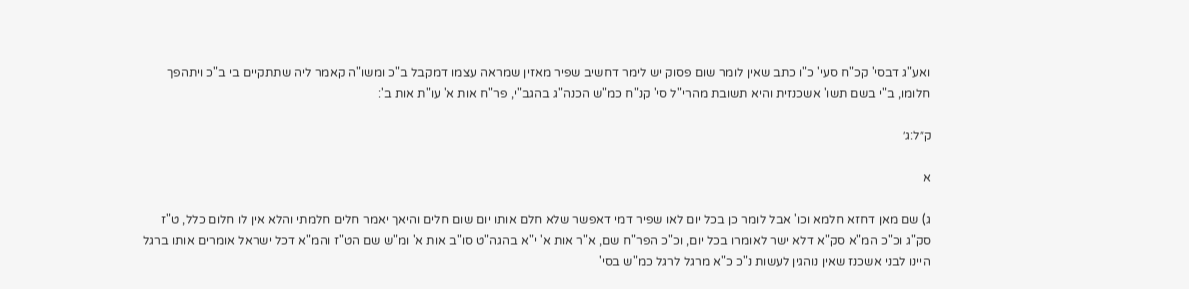ואע"ג דבסי' קכ"ח סעי' כ"ו כתב שאין לומר שום פסוק יש לימר דחשיב שפיר מאזין שמראה עצמו דמקבל ב"כ ומשו"ה קאמר ליה שתתקיים בי ב"כ ויתהפך חלומו, ב"י בשם תשו' אשכנזית והיא תשובת מהרי"ל סי' קנ"ח כמ"ש הכנה"ג בהגב"י, פר"ח אות א' עו"ת אות ב':

ק״ל:ג׳

א

ג) שם מאן דחזא חלמא וכו' אבל לומר כן בכל יום לאו שפיר דמי דאפשר שלא חלם אותו יום שום חלים והיאך יאמר חלים חלמתי והלא אין לו חלום כלל, ט"ז סק"ג וכ"כ המ"א סק"א דלא ישר לאומרו בכל יום, וכ"כ הפר"ח שם, א"ר אות א' י"א בהגה"ט סו"ב אות א' ומ"ש שם הט"ז והמ"א דכל ישראל אומרים אותו ברגל היינו לבני אשכנז שאין נוהגין לעשות נ"כ כ"א מרגל לרגל כמ"ש בסי'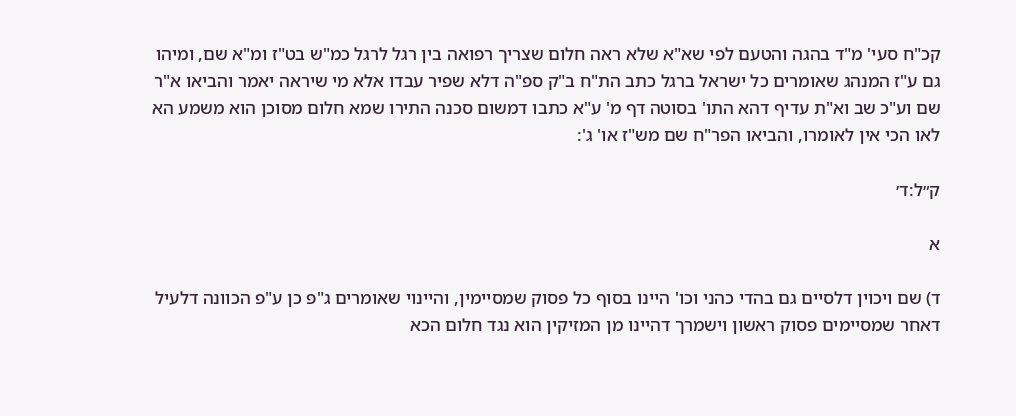קכ"ח סעי' מ"ד בהגה והטעם לפי שא"א שלא ראה חלום שצריך רפואה בין רגל לרגל כמ"ש בט"ז ומ"א שם, ומיהו גם ע"ז המנהג שאומרים כל ישראל ברגל כתב הת"ח ב"ק ספ"ה דלא שפיר עבדו אלא מי שיראה יאמר והביאו א"ר שם וע"כ שב וא"ת עדיף דהא התו' בסוטה דף מ' ע"א כתבו דמשום סכנה התירו שמא חלום מסוכן הוא משמע הא לאו הכי אין לאומרו, והביאו הפר"ח שם מש"ז או' ג':

ק״ל:ד׳

א

ד) שם ויכוין דלסיים גם בהדי כהני וכו' היינו בסוף כל פסוק שמסיימין, והיינוי שאומרים ג"פ כן ע"פ הכוונה דלעיל דאחר שמסיימים פסוק ראשון וישמרך דהיינו מן המזיקין הוא נגד חלום הכא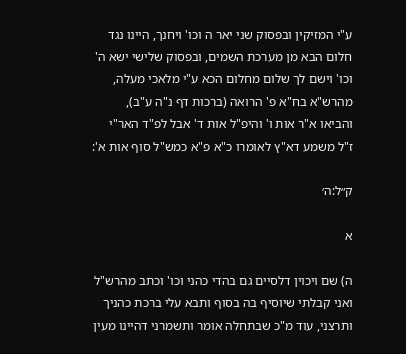ע"י המזיקין ובפסוק שני יאר ה וכו' ויחנך, היינו נגד חלום הבא מן מערכת השמים, ובפסוק שלישי ישא ה' וכו' וישם לך שלום מחלום הכא ע"י מלאכי מעלה, מהרש"א בח"א פ' הרואה (ברכות דף נ"ה ע"ב), והביאו א"ר אות ו' והיפ"ל אות ד' אבל לפ"ד האר"י ז"ל משמע דא"ץ לאומרו כ"א פ"א כמש"ל סוף אות א':

ק״ל:ה׳

א

ה) שם ויכוין דלסיים גם בהדי כהני וכו' וכתב מהרש"ל ואני קבלתי שיוסיף בה בסוף ותבא עלי ברכת כהניך ותרצני, עוד מ"כ שבתחלה אומר ותשמרני דהיינו מעין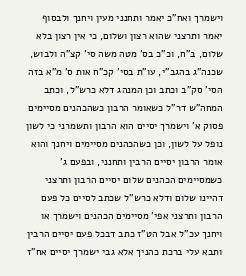וישמרך ואח"כ יאמר ותחנני מעין ויחנך ולבסוף יאמר ותרצני שהוא רצון ושלום, כי אין רצון בלא שלום, ב"ח, וכ"כ בס' מטה משה סי' קצ"ה ולבוש, שכנה"ג בהגב"י, עו"ת בסי' קכ"ח אות ס' מ"א בזה הסי' סק"ב וכתב וכן המנהג דלא כרש"ל, וכתב המחה"ש דר"ל כשאומר הרבון כשהכהנים מסיימים פסוק א' וישמרך יסיים הוא הרבון ותשמרני כי לשון נופל על לשון, וכן כשהכהנים מסיימים ויחנך והוא אומר הרבון יסיים הרבין ותחנני, ובפעם ג' כשמסיימים הכהנים שלום יסיים הרבון ותרצני דהיינו שלום ודלא כרש"ל שכתב לסיים כל פעם הרבון ותרצני אפי' מסיימים הכהנים וישמרך או ויחנך עכ"ל אבל הט"ז כתב דבכל פעם יסיים הרבין ותבא עלי ברכת כהניך אלא גבי ישמרך יסיים אח"ז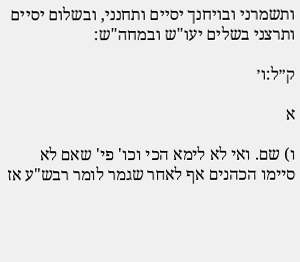ותשמרני ובויחנך יסיים ותחנני, ובשלום יסיים ותרצני בשלים יעו"ש ובמחה"ש:

ק״ל:ו׳

א

ו) שם. ואי לא לימא הכי וכו' פי' שאם לא סיימו הכהנים אף לאחר שגמר לומר רבש"ע אז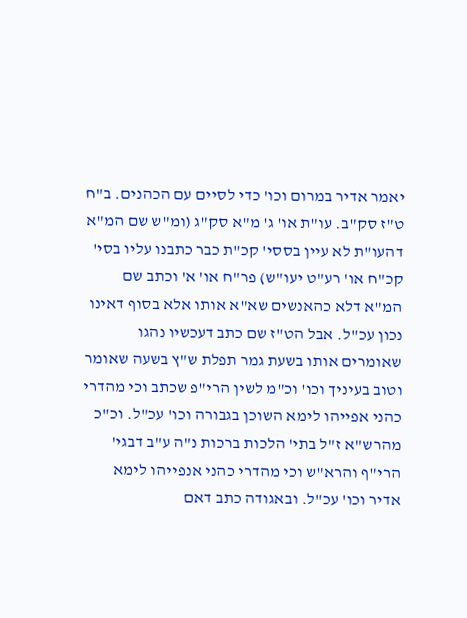יאמר אדיר במרום וכו' כדי לסיים עם הכהנים. ב"ח ט"ז סק"ב. עו"ת או' ג' מ"א סק"ג (ומ"ש שם המ"א דהעו"ת לא עיין בססי' קכ"ת כבר כתבנו עליו בסי' קכ"ח או' רע"ט יעו"ש) פר"ח או' א' וכתב שם המ"א דלא כהאנשים שא"א אותו אלא בסוף דאינו נכון עכ"ל. אבל הט"ז שם כתב דעכשיו נהגו שאומרים אותו בשעת גמר תפלת ש"ץ בשעה שאומר וטוב בעיניך וכו' וכ"מ לשין הרי"פ שכתב וכי מהדרי כהני אפייהו לימא השוכן בגבורה וכו' עכ"ל. וכ"כ מהרש"א ז"ל בתי' הלכות ברכות נ"ה ע"ב דבגי' הרי"ף והרא"ש וכי מהדרי כהני אנפייהו לימא אדיר וכו' עכ"ל. ובאגודה כתב דאם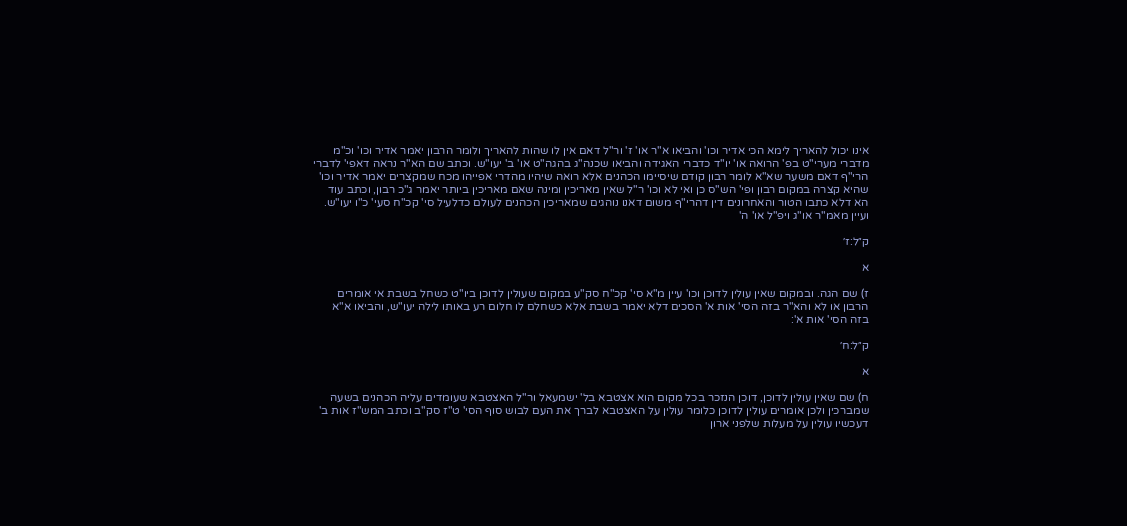אינו יכול להאריך לימא הכי אדיר וכו' והביאו א"ר או' ז' ור"ל דאם אין לו שהות להאריך ולומר הרבון יאמר אדיר וכו' וכ"מ מדברי מערי"ט בפ' הרואה או' יו"ד כדברי האגידה והביאו שכנה"ג בהגה"ט או' ב' יעו"ש. וכתב שם הא"ר נראה דאפי' לדברי הרי"ף דאם משער שא"א לומר רבון קודם שיסיימו הכהנים אלא רואה שיהיו מהדרי אפייהו מכח שמקצרים יאמר אדיר וכו' שהיא קצרה במקום רבון ופי' הש"ס כן ואי לא וכו' ר"ל שאין מאריכין ומינה שאם מאריכין ביותר יאמר ג"כ רבון, וכתב עוד הא דלא כתבו הטור והאחרונים דין דהרי"ף משום דאנו נוהגים שמאריכין הכהנים לעולם כדלעיל סי' קכ"ח סעי' כ"ו יעו"ש. ועיין מאמ"ר או"ג ויפ"ל או' ה'

ק״ל:ז׳

א

ז) שם הגה. ובמקום שאין עולין לדוכן וכו' עיין מ"א סי' קכ"ח סק"ע במקום שעולין לדוכן ביו"ט כשחל בשבת אי אומרים הרבון או לא והא"ר בזה הסי' אות א' הסכים דלא יאמר בשבת אלא כשחלם לו חלום רע באותו לילה יעו"ש, והביאו א"א בזה הסי' אות א':

ק״ל:ח׳

א

ח) שם שאין עולין לדוכן, דוכן הנזכר בכל מקום הוא אצטבא בל' ישמעאל ור"ל האצטבא שעומדים עליה הכהנים בשעה שמברכין ולכן אומרים עולין לדוכן כלומר עולין על האצטבא לברך את העם לבוש סוף הסי' ט"ז סק"ב וכתב המש"ז אות ב' דעכשיו עולין על מעלות שלפני ארון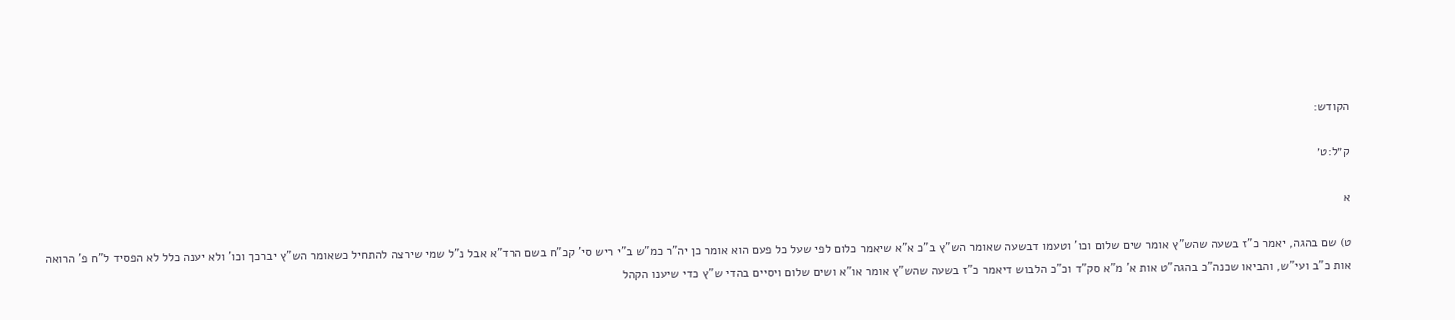הקודש:

ק״ל:ט׳

א

ט) שם בהגה, יאמר כ"ז בשעה שהש"ץ אומר שים שלום וכו' וטעמו דבשעה שאומר הש"ץ ב"כ א"א שיאמר כלום לפי שעל כל פעם הוא אומר כן יה"ר כמ"ש ב"י ריש סי' קכ"ח בשם הרד"א אבל נ"ל שמי שירצה להתחיל כשאומר הש"ץ יברכך וכו' ולא יענה כלל לא הפסיד ל"ח פ' הרואה אות כ"ב ועי"ש, והביאו שכנה"כ בהגה"ט אות א' מ"א סק"ד וכ"כ הלבוש דיאמר כ"ז בשעה שהש"ץ אומר או"א ושים שלום ויסיים בהדי ש"ץ כדי שיענו הקהל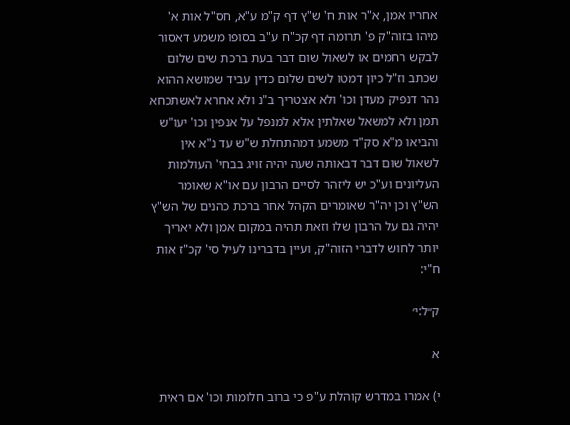אחריו אמן, א"ר אות ח' ש"ץ דף ק"מ ע"א, חס"ל אות א' מיהו בזוה"ק פ' תרומה דף קכ"ח ע"ב בסופו משמע דאסור לבקש רחמים או לשאול שום דבר בעת ברכת שים שלום שכתב וז"ל כיון דמטו לשים שלום כדין עביד שמושא ההוא נהר דנפיק מעדן וכו' ולא אצטריך ב"נ ולא אחרא לאשתכחא תמן ולא למשאל שאלתין אלא למנפל על אנפין וכו' יעו"ש והביאו מ"א סק"ד משמע דמהתחלת ש"ש עד נ"א אין לשאול שום דבר דבאותה שעה יהיה זויג בבחי' העולמות העליונים וע"כ יש ליזהר לסיים הרבון עם או"א שאומר הש"ץ וכן יה"ר שאומרים הקהל אחר ברכת כהנים של הש"ץ יהיה גם על הרבון שלו וזאת תהיה במקום אמן ולא יאריך יותר לחוש לדברי הזוה"ק, ועיין בדברינו לעיל סי' קכ"ז אות ח"י:

ק״ל:י׳

א

י) אמרו במדרש קוהלת ע"פ כי ברוב חלומות וכו' אם ראית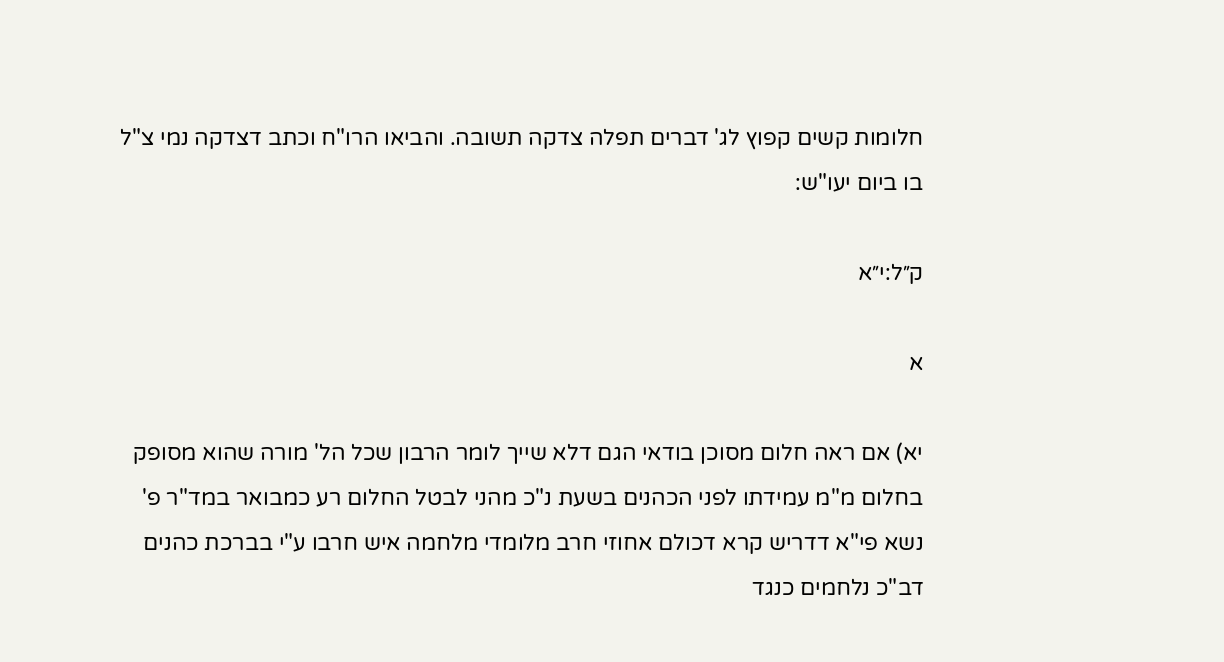חלומות קשים קפוץ לג' דברים תפלה צדקה תשובה. והביאו הרו"ח וכתב דצדקה נמי צ"ל בו ביום יעו"ש:

ק״ל:י״א

א

יא) אם ראה חלום מסוכן בודאי הגם דלא שייך לומר הרבון שכל הל' מורה שהוא מסופק בחלום מ"מ עמידתו לפני הכהנים בשעת נ"כ מהני לבטל החלום רע כמבואר במד"ר פ' נשא פי"א דדריש קרא דכולם אחוזי חרב מלומדי מלחמה איש חרבו ע"י בברכת כהנים דב"כ נלחמים כנגד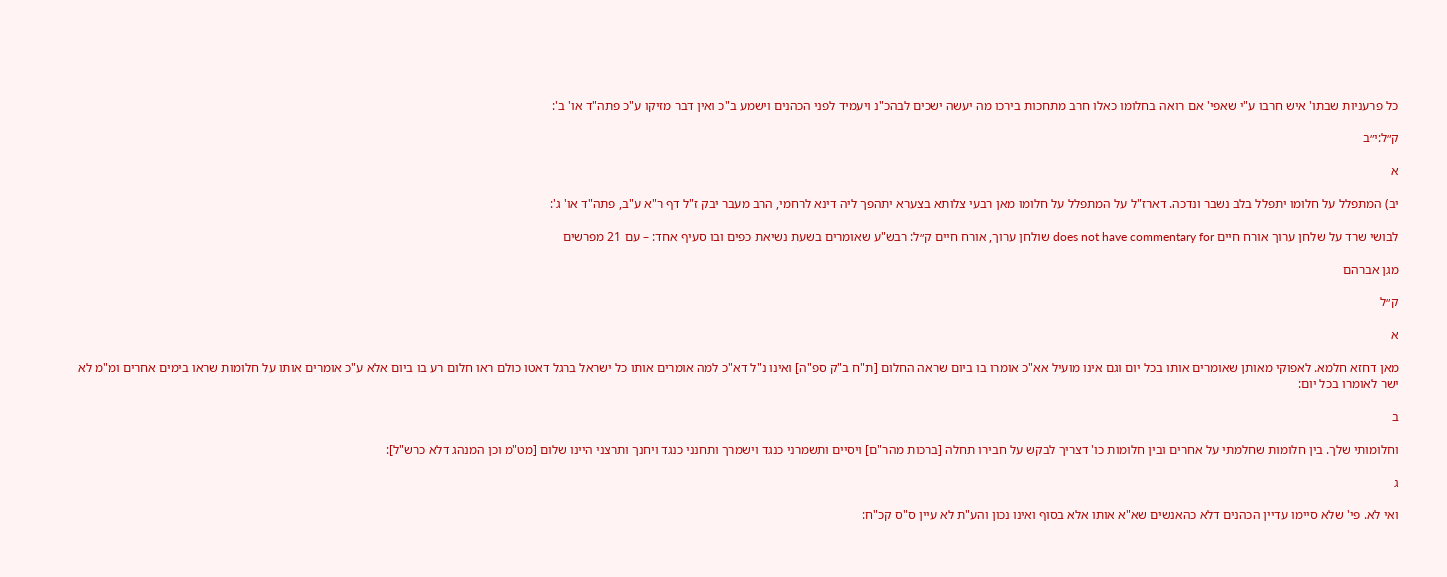כל פרעניות שבתו' איש חרבו ע"י שאפי' אם רואה בחלומו כאלו חרב מתחכות בירכו מה יעשה ישכים לבהכ"נ ויעמיד לפני הכהנים וישמע ב"כ ואין דבר מזיקו ע"כ פתה"ד או' ב':

ק״ל:י״ב

א

יב) המתפלל על חלומו יתפלל בלב נשבר ונדכה. דארז"ל על המתפלל על חלומו מאן רבעי צלותא בצערא יתהפך ליה דינא לרחמי, הרב מעבר יבק ז"ל דף ר"א ע"ב, פתה"ד או' ג':

לבושי שרד על שלחן ערוך אורח חיים does not have commentary for שולחן ערוך, אורח חיים ק״ל: רבש"ע שאומרים בשעת נשיאת כפים ובו סעיף אחד: – עם 21 מפרשים

מגן אברהם

ק״ל

א

מאן דחזא חלמא. לאפוקי מאותן שאומרים אותו בכל יום וגם אינו מועיל אא"כ אומרו בו ביום שראה החלום [ת"ח ב"ק ספ"ה] ואינו נ"ל דא"כ למה אומרים אותו כל ישראל ברגל דאטו כולם ראו חלום רע בו ביום אלא ע"כ אומרים אותו על חלומות שראו בימים אחרים ומ"מ לא ישר לאומרו בכל יום:

ב

וחלומותי שלך. בין חלומות שחלמתי על אחרים ובין חלומות כו' דצריך לבקש על חבירו תחלה [ברכות מהר"ם] ויסיים ותשמרני כנגד וישמרך ותחנני כנגד ויחנך ותרצני היינו שלום [מט"מ וכן המנהג דלא כרש"ל]:

ג

ואי לא. פי' שלא סיימו עדיין הכהנים דלא כהאנשים שא"א אותו אלא בסוף ואינו נכון והע"ת לא עיין ס"ס קכ"ח: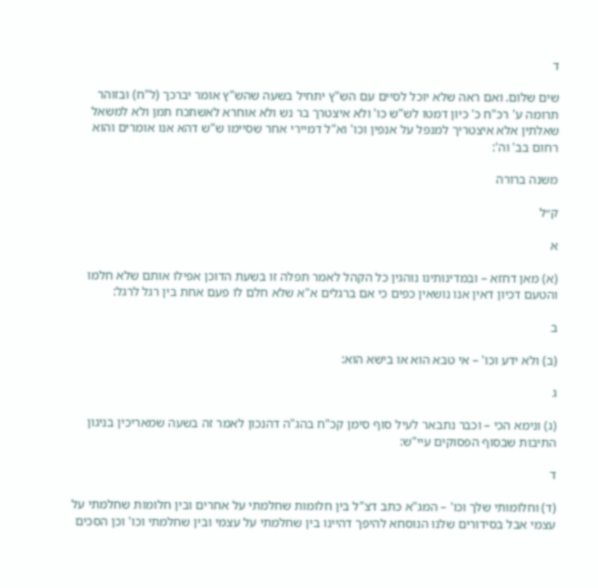ד

שים שלום. ואם ראה שלא יוכל לסיים עם הש"ץ יתחיל בשעה שהש"ץ אומר יברכך (ל"ח) ובזוהר תרומה ע' רכ"ח כ' כיון דמטו לש"ש כו' ולא איצטרך בר נש ולא אוחרא לאשתכח תמן ולא למשאל שאלתין אלא איצטריך למנפל על אנפין וכו' וא"ל דמיירי אחר שסיימו ש"ש דהא אנו אומרים והוא רחום בב' וה':

משנה ברורה

ק״ל

א

(א) מאן דחזא – ובמדינותינו נוהגין כל הקהל לאמר תפלה זו בשעת הדוכן אפילו אותם שלא חלמו והטעם דכיון דאין אנו נושאין כפים כי אם ברגלים א"א שלא חלם לו פעם אחת בין רגל לרגל:

ב

(ב) ולא ידע וכו' – אי טבא הוא או בישא הוא:

ג

(ג) ונימא הכי – וכבר נתבאר לעיל סוף סימן קכ"ח בהג"ה דהנכון לאמר זה בשעה שמאריכין בניגון התיבות שבסוף הפסוקים עיי"ש:

ד

(ד) וחלומותי שלך וכו' – המג"א כתב דצ"ל בין חלומות שחלמתי על אחרים ובין חלומות שחלמתי על עצמי אבל בסידורים שלנו הנוסחא להיפך דהיינו בין שחלמתי על עצמי ובין שחלמתי וכו' וכן הסכים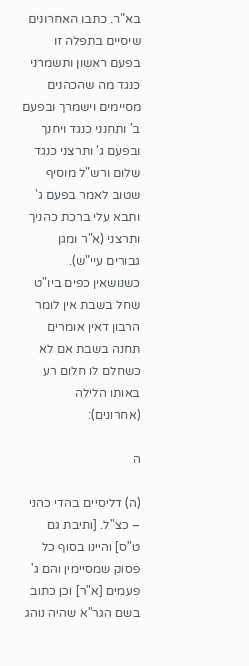בא"ר. כתבו האחרונים שיסיים בתפלה זו בפעם ראשון ותשמרני כנגד מה שהכהנים מסיימים וישמרך ובפעם ב' ותחנני כנגד ויחנך ובפעם ג' ותרצני כנגד שלום ורש"ל מוסיף שטוב לאמר בפעם ג' ותבא עלי ברכת כהניך ותרצני (א"ר ומגן גבורים עיי"ש). כשנושאין כפים ביו"ט שחל בשבת אין לומר הרבון דאין אומרים תחנה בשבת אם לא כשחלם לו חלום רע באותו הלילה (אחרונים):

ה

(ה) דליסיים בהדי כהני – כצ"ל. [ותיבת גם ט"ס] והיינו בסוף כל פסוק שמסיימין והם ג' פעמים [א"ר] וכן כתוב בשם הגר"א שהיה נוהג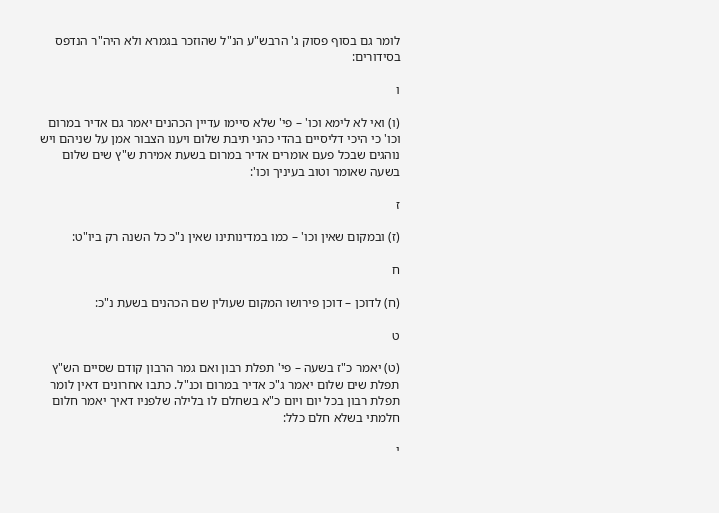לומר גם בסוף פסוק ג' הרבש"ע הנ"ל שהוזכר בגמרא ולא היה"ר הנדפס בסידורים:

ו

(ו) ואי לא לימא וכו' – פי' שלא סיימו עדיין הכהנים יאמר גם אדיר במרום וכו' כי היכי דליסיים בהדי כהני תיבת שלום ויענו הצבור אמן על שניהם ויש נוהגים שבכל פעם אומרים אדיר במרום בשעת אמירת ש"ץ שים שלום בשעה שאומר וטוב בעיניך וכו':

ז

(ז) ובמקום שאין וכו' – כמו במדינותינו שאין נ"כ כל השנה רק ביו"ט:

ח

(ח) לדוכן – דוכן פירושו המקום שעולין שם הכהנים בשעת נ"כ:

ט

(ט) יאמר כ"ז בשעה – פי' תפלת רבון ואם גמר הרבון קודם שסיים הש"ץ תפלת שים שלום יאמר ג"כ אדיר במרום וכנ"ל. כתבו אחרונים דאין לומר תפלת רבון בכל יום ויום כ"א בשחלם לו בלילה שלפניו דאיך יאמר חלום חלמתי בשלא חלם כלל:

י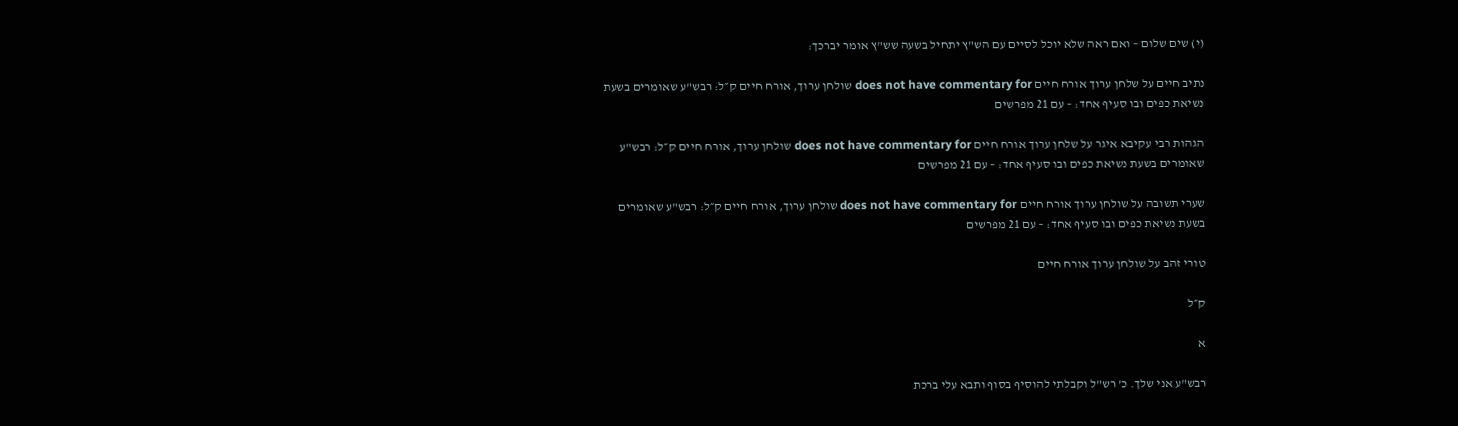(י) שים שלום – ואם ראה שלא יוכל לסיים עם הש"ץ יתחיל בשעה שש"ץ אומר יברכך:

נתיב חיים על שלחן ערוך אורח חיים does not have commentary for שולחן ערוך, אורח חיים ק״ל: רבש"ע שאומרים בשעת נשיאת כפים ובו סעיף אחד: – עם 21 מפרשים

הגהות רבי עקיבא איגר על שלחן ערוך אורח חיים does not have commentary for שולחן ערוך, אורח חיים ק״ל: רבש"ע שאומרים בשעת נשיאת כפים ובו סעיף אחד: – עם 21 מפרשים

שערי תשובה על שולחן ערוך אורח חיים does not have commentary for שולחן ערוך, אורח חיים ק״ל: רבש"ע שאומרים בשעת נשיאת כפים ובו סעיף אחד: – עם 21 מפרשים

טורי זהב על שולחן ערוך אורח חיים

ק״ל

א

רבש"ע אני שלך. כ' רש"ל וקבלתי להוסיף בסוף ותבא עלי ברכת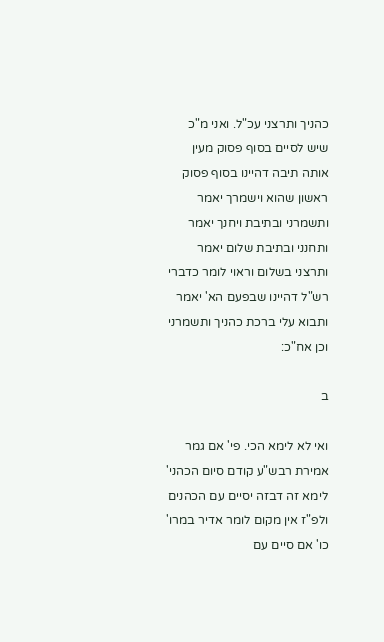כהניך ותרצני עכ"ל. ואני מ"כ שיש לסיים בסוף פסוק מעין אותה תיבה דהיינו בסוף פסוק ראשון שהוא וישמרך יאמר ותשמרני ובתיבת ויחנך יאמר ותחנני ובתיבת שלום יאמר ותרצני בשלום וראוי לומר כדברי רש"ל דהיינו שבפעם הא' יאמר ותבוא עלי ברכת כהניך ותשמרני וכן אח"כ:

ב

ואי לא לימא הכי. פי' אם גמר אמירת רבש"ע קודם סיום הכהני' לימא זה דבזה יסיים עם הכהנים ולפ"ז אין מקום לומר אדיר במרו' כו' אם סיים עם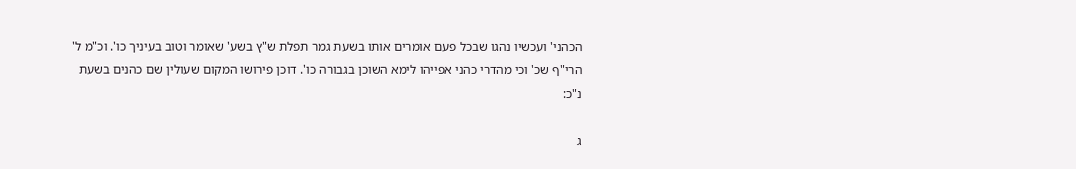הכהני' ועכשיו נהגו שבכל פעם אומרים אותו בשעת גמר תפלת ש"ץ בשע' שאומר וטוב בעיניך כו'. וכ"מ ל' הרי"ף שכ' וכי מהדרי כהני אפייהו לימא השוכן בגבורה כו'. דוכן פירושו המקום שעולין שם כהנים בשעת נ"כ:

ג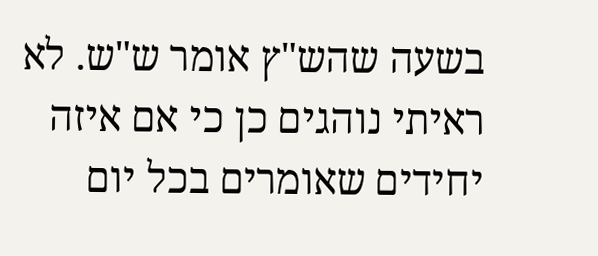בשעה שהש"ץ אומר ש"ש. לא ראיתי נוהגים כן כי אם איזה יחידים שאומרים בכל יום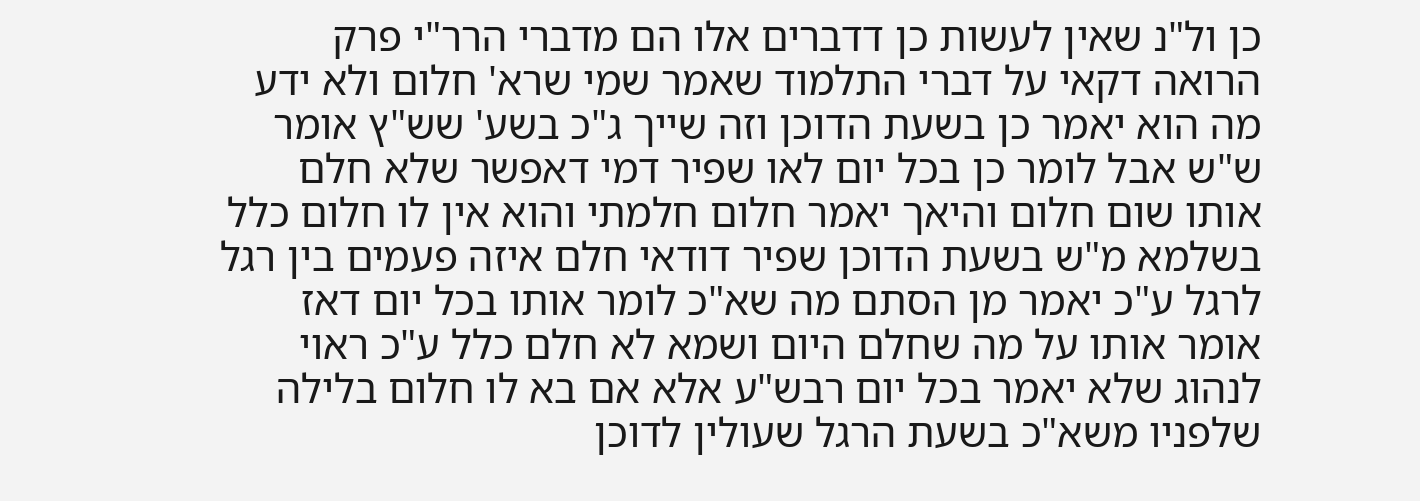כן ול"נ שאין לעשות כן דדברים אלו הם מדברי הרר"י פרק הרואה דקאי על דברי התלמוד שאמר שמי שרא' חלום ולא ידע מה הוא יאמר כן בשעת הדוכן וזה שייך ג"כ בשע' שש"ץ אומר ש"ש אבל לומר כן בכל יום לאו שפיר דמי דאפשר שלא חלם אותו שום חלום והיאך יאמר חלום חלמתי והוא אין לו חלום כלל בשלמא מ"ש בשעת הדוכן שפיר דודאי חלם איזה פעמים בין רגל לרגל ע"כ יאמר מן הסתם מה שא"כ לומר אותו בכל יום דאז אומר אותו על מה שחלם היום ושמא לא חלם כלל ע"כ ראוי לנהוג שלא יאמר בכל יום רבש"ע אלא אם בא לו חלום בלילה שלפניו משא"כ בשעת הרגל שעולין לדוכן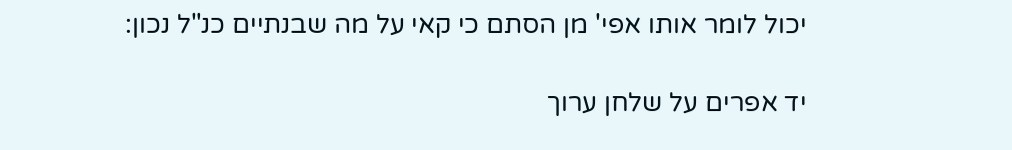יכול לומר אותו אפי' מן הסתם כי קאי על מה שבנתיים כנ"ל נכון:

יד אפרים על שלחן ערוך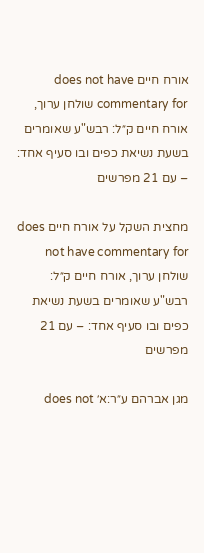אורח חיים does not have commentary for שולחן ערוך, אורח חיים ק״ל: רבש"ע שאומרים בשעת נשיאת כפים ובו סעיף אחד: – עם 21 מפרשים

מחצית השקל על אורח חיים does not have commentary for שולחן ערוך, אורח חיים ק״ל: רבש"ע שאומרים בשעת נשיאת כפים ובו סעיף אחד: – עם 21 מפרשים

מגן אברהם ע״ר:א׳ does not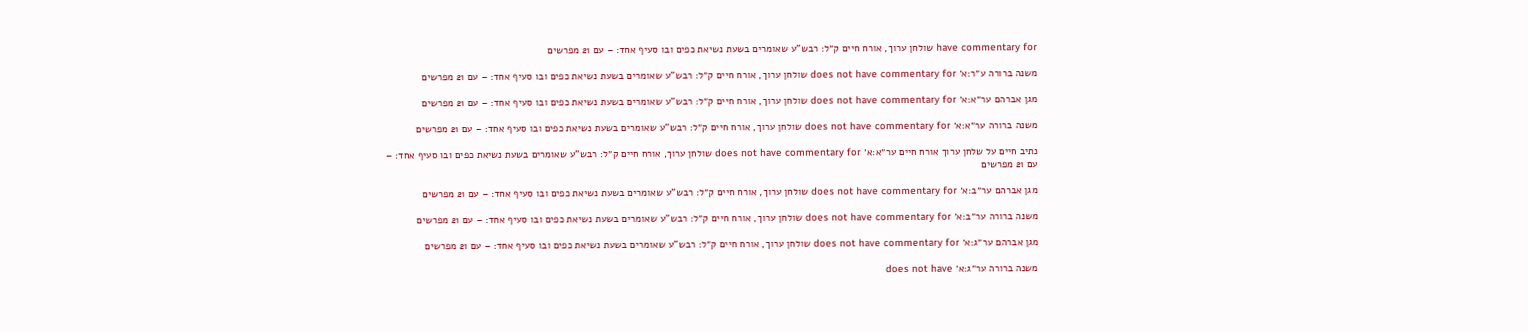have commentary for שולחן ערוך, אורח חיים ק״ל: רבש"ע שאומרים בשעת נשיאת כפים ובו סעיף אחד: – עם 21 מפרשים

משנה ברורה ע״ר:א׳ does not have commentary for שולחן ערוך, אורח חיים ק״ל: רבש"ע שאומרים בשעת נשיאת כפים ובו סעיף אחד: – עם 21 מפרשים

מגן אברהם ער״א:א׳ does not have commentary for שולחן ערוך, אורח חיים ק״ל: רבש"ע שאומרים בשעת נשיאת כפים ובו סעיף אחד: – עם 21 מפרשים

משנה ברורה ער״א:א׳ does not have commentary for שולחן ערוך, אורח חיים ק״ל: רבש"ע שאומרים בשעת נשיאת כפים ובו סעיף אחד: – עם 21 מפרשים

נתיב חיים על שלחן ערוך אורח חיים ער״א:א׳ does not have commentary for שולחן ערוך, אורח חיים ק״ל: רבש"ע שאומרים בשעת נשיאת כפים ובו סעיף אחד: – עם 21 מפרשים

מגן אברהם ער״ב:א׳ does not have commentary for שולחן ערוך, אורח חיים ק״ל: רבש"ע שאומרים בשעת נשיאת כפים ובו סעיף אחד: – עם 21 מפרשים

משנה ברורה ער״ב:א׳ does not have commentary for שולחן ערוך, אורח חיים ק״ל: רבש"ע שאומרים בשעת נשיאת כפים ובו סעיף אחד: – עם 21 מפרשים

מגן אברהם ער״ג:א׳ does not have commentary for שולחן ערוך, אורח חיים ק״ל: רבש"ע שאומרים בשעת נשיאת כפים ובו סעיף אחד: – עם 21 מפרשים

משנה ברורה ער״ג:א׳ does not have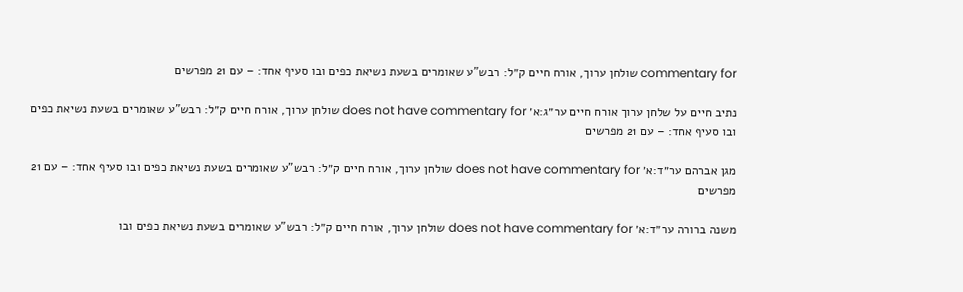commentary for שולחן ערוך, אורח חיים ק״ל: רבש"ע שאומרים בשעת נשיאת כפים ובו סעיף אחד: – עם 21 מפרשים

נתיב חיים על שלחן ערוך אורח חיים ער״ג:א׳ does not have commentary for שולחן ערוך, אורח חיים ק״ל: רבש"ע שאומרים בשעת נשיאת כפים ובו סעיף אחד: – עם 21 מפרשים

מגן אברהם ער״ד:א׳ does not have commentary for שולחן ערוך, אורח חיים ק״ל: רבש"ע שאומרים בשעת נשיאת כפים ובו סעיף אחד: – עם 21 מפרשים

משנה ברורה ער״ד:א׳ does not have commentary for שולחן ערוך, אורח חיים ק״ל: רבש"ע שאומרים בשעת נשיאת כפים ובו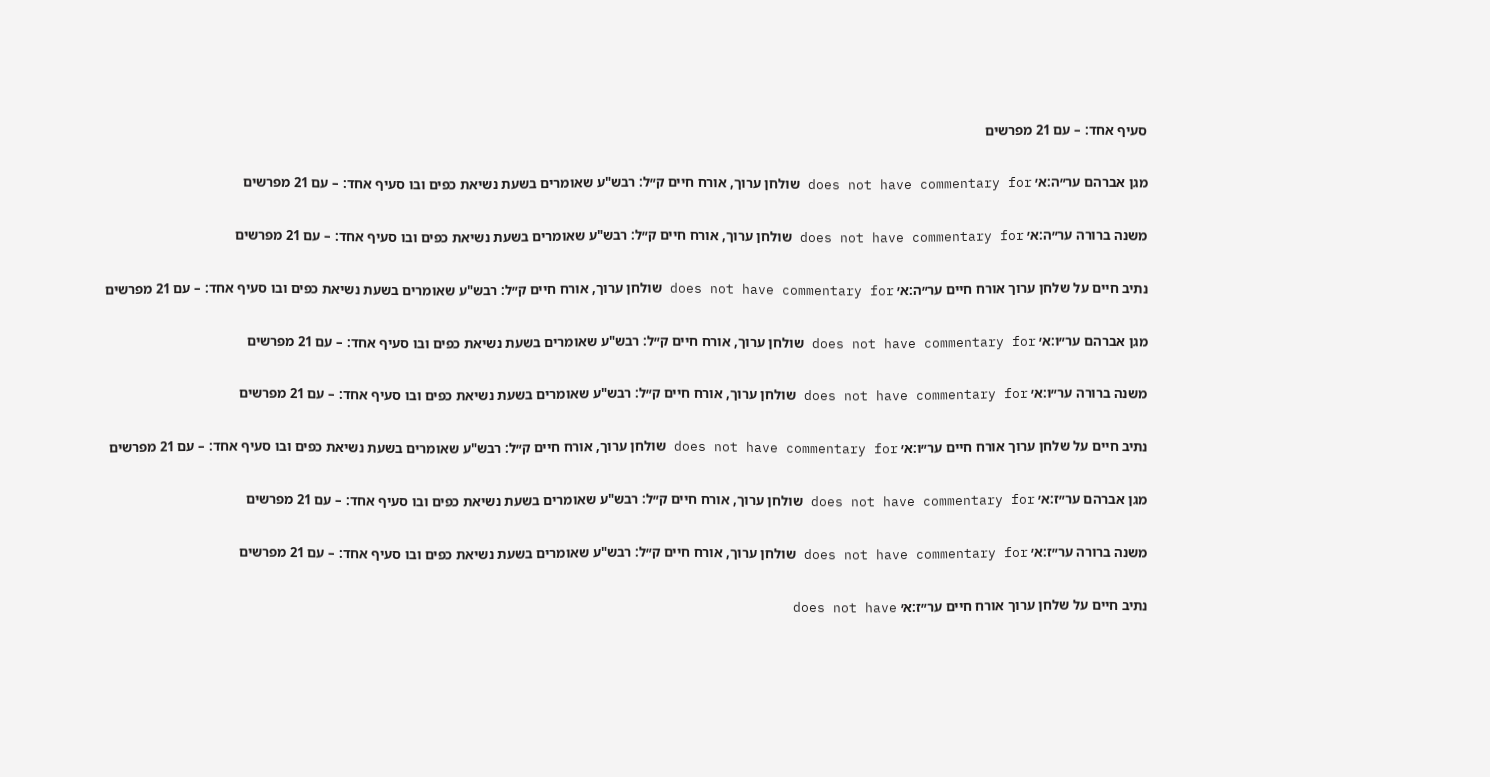סעיף אחד: – עם 21 מפרשים

מגן אברהם ער״ה:א׳ does not have commentary for שולחן ערוך, אורח חיים ק״ל: רבש"ע שאומרים בשעת נשיאת כפים ובו סעיף אחד: – עם 21 מפרשים

משנה ברורה ער״ה:א׳ does not have commentary for שולחן ערוך, אורח חיים ק״ל: רבש"ע שאומרים בשעת נשיאת כפים ובו סעיף אחד: – עם 21 מפרשים

נתיב חיים על שלחן ערוך אורח חיים ער״ה:א׳ does not have commentary for שולחן ערוך, אורח חיים ק״ל: רבש"ע שאומרים בשעת נשיאת כפים ובו סעיף אחד: – עם 21 מפרשים

מגן אברהם ער״ו:א׳ does not have commentary for שולחן ערוך, אורח חיים ק״ל: רבש"ע שאומרים בשעת נשיאת כפים ובו סעיף אחד: – עם 21 מפרשים

משנה ברורה ער״ו:א׳ does not have commentary for שולחן ערוך, אורח חיים ק״ל: רבש"ע שאומרים בשעת נשיאת כפים ובו סעיף אחד: – עם 21 מפרשים

נתיב חיים על שלחן ערוך אורח חיים ער״ו:א׳ does not have commentary for שולחן ערוך, אורח חיים ק״ל: רבש"ע שאומרים בשעת נשיאת כפים ובו סעיף אחד: – עם 21 מפרשים

מגן אברהם ער״ז:א׳ does not have commentary for שולחן ערוך, אורח חיים ק״ל: רבש"ע שאומרים בשעת נשיאת כפים ובו סעיף אחד: – עם 21 מפרשים

משנה ברורה ער״ז:א׳ does not have commentary for שולחן ערוך, אורח חיים ק״ל: רבש"ע שאומרים בשעת נשיאת כפים ובו סעיף אחד: – עם 21 מפרשים

נתיב חיים על שלחן ערוך אורח חיים ער״ז:א׳ does not have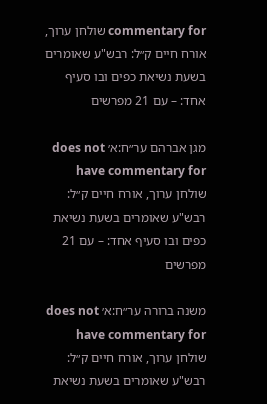commentary for שולחן ערוך, אורח חיים ק״ל: רבש"ע שאומרים בשעת נשיאת כפים ובו סעיף אחד: – עם 21 מפרשים

מגן אברהם ער״ח:א׳ does not have commentary for שולחן ערוך, אורח חיים ק״ל: רבש"ע שאומרים בשעת נשיאת כפים ובו סעיף אחד: – עם 21 מפרשים

משנה ברורה ער״ח:א׳ does not have commentary for שולחן ערוך, אורח חיים ק״ל: רבש"ע שאומרים בשעת נשיאת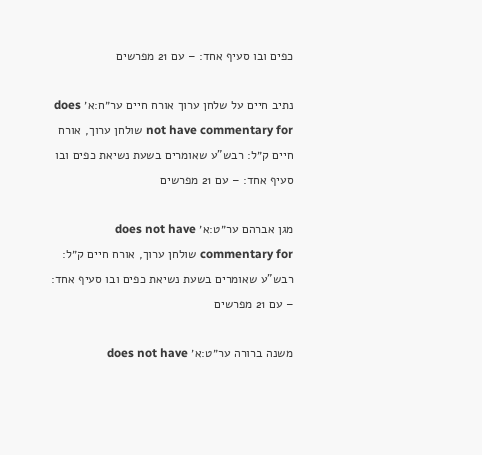כפים ובו סעיף אחד: – עם 21 מפרשים

נתיב חיים על שלחן ערוך אורח חיים ער״ח:א׳ does not have commentary for שולחן ערוך, אורח חיים ק״ל: רבש"ע שאומרים בשעת נשיאת כפים ובו סעיף אחד: – עם 21 מפרשים

מגן אברהם ער״ט:א׳ does not have commentary for שולחן ערוך, אורח חיים ק״ל: רבש"ע שאומרים בשעת נשיאת כפים ובו סעיף אחד: – עם 21 מפרשים

משנה ברורה ער״ט:א׳ does not have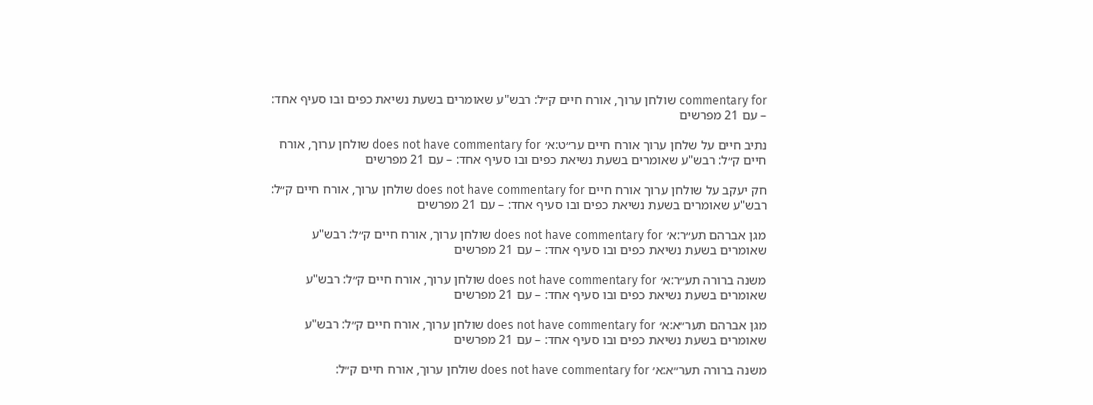commentary for שולחן ערוך, אורח חיים ק״ל: רבש"ע שאומרים בשעת נשיאת כפים ובו סעיף אחד: – עם 21 מפרשים

נתיב חיים על שלחן ערוך אורח חיים ער״ט:א׳ does not have commentary for שולחן ערוך, אורח חיים ק״ל: רבש"ע שאומרים בשעת נשיאת כפים ובו סעיף אחד: – עם 21 מפרשים

חק יעקב על שולחן ערוך אורח חיים does not have commentary for שולחן ערוך, אורח חיים ק״ל: רבש"ע שאומרים בשעת נשיאת כפים ובו סעיף אחד: – עם 21 מפרשים

מגן אברהם תע״ר:א׳ does not have commentary for שולחן ערוך, אורח חיים ק״ל: רבש"ע שאומרים בשעת נשיאת כפים ובו סעיף אחד: – עם 21 מפרשים

משנה ברורה תע״ר:א׳ does not have commentary for שולחן ערוך, אורח חיים ק״ל: רבש"ע שאומרים בשעת נשיאת כפים ובו סעיף אחד: – עם 21 מפרשים

מגן אברהם תער״א:א׳ does not have commentary for שולחן ערוך, אורח חיים ק״ל: רבש"ע שאומרים בשעת נשיאת כפים ובו סעיף אחד: – עם 21 מפרשים

משנה ברורה תער״א:א׳ does not have commentary for שולחן ערוך, אורח חיים ק״ל: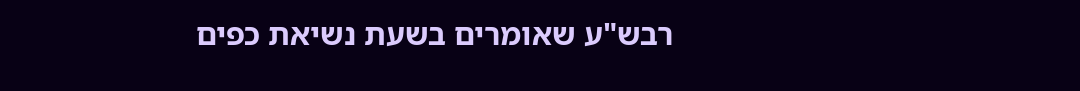רבש"ע שאומרים בשעת נשיאת כפים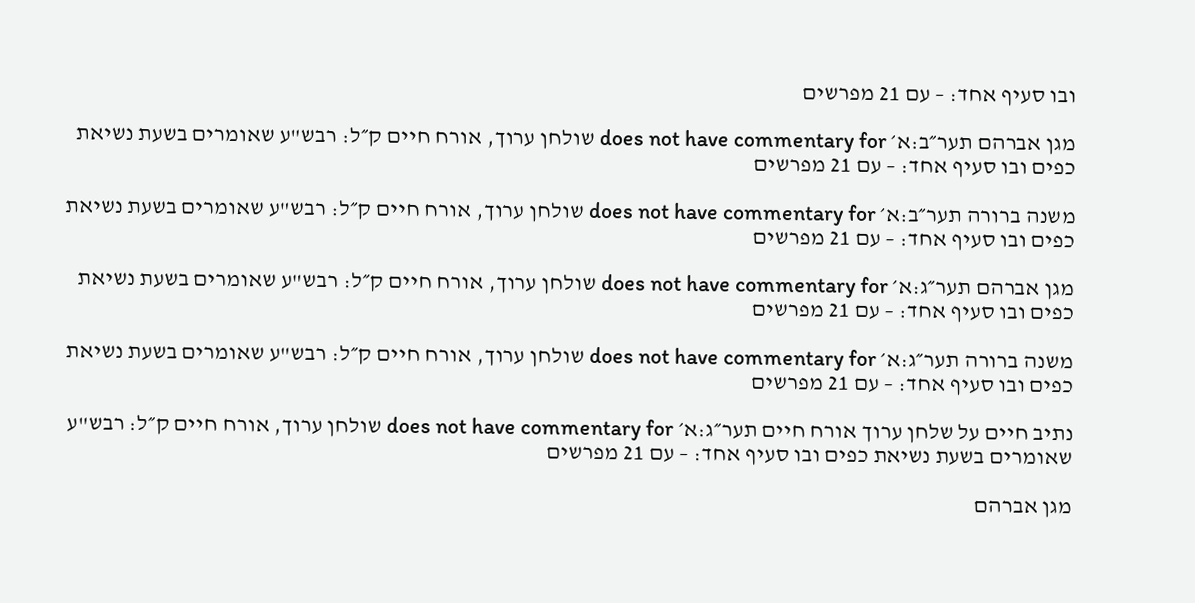ובו סעיף אחד: – עם 21 מפרשים

מגן אברהם תער״ב:א׳ does not have commentary for שולחן ערוך, אורח חיים ק״ל: רבש"ע שאומרים בשעת נשיאת כפים ובו סעיף אחד: – עם 21 מפרשים

משנה ברורה תער״ב:א׳ does not have commentary for שולחן ערוך, אורח חיים ק״ל: רבש"ע שאומרים בשעת נשיאת כפים ובו סעיף אחד: – עם 21 מפרשים

מגן אברהם תער״ג:א׳ does not have commentary for שולחן ערוך, אורח חיים ק״ל: רבש"ע שאומרים בשעת נשיאת כפים ובו סעיף אחד: – עם 21 מפרשים

משנה ברורה תער״ג:א׳ does not have commentary for שולחן ערוך, אורח חיים ק״ל: רבש"ע שאומרים בשעת נשיאת כפים ובו סעיף אחד: – עם 21 מפרשים

נתיב חיים על שלחן ערוך אורח חיים תער״ג:א׳ does not have commentary for שולחן ערוך, אורח חיים ק״ל: רבש"ע שאומרים בשעת נשיאת כפים ובו סעיף אחד: – עם 21 מפרשים

מגן אברהם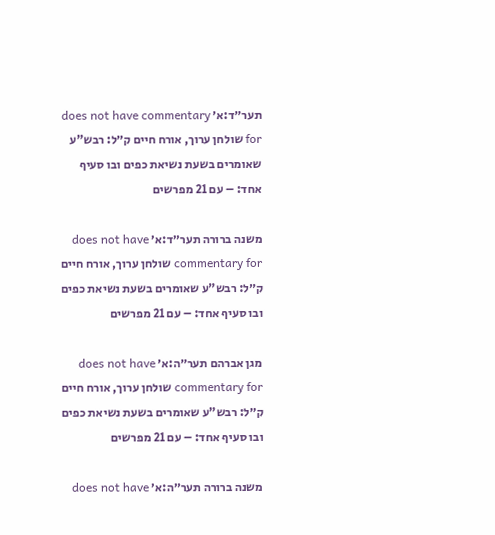תער״ד:א׳ does not have commentary for שולחן ערוך, אורח חיים ק״ל: רבש"ע שאומרים בשעת נשיאת כפים ובו סעיף אחד: – עם 21 מפרשים

משנה ברורה תער״ד:א׳ does not have commentary for שולחן ערוך, אורח חיים ק״ל: רבש"ע שאומרים בשעת נשיאת כפים ובו סעיף אחד: – עם 21 מפרשים

מגן אברהם תער״ה:א׳ does not have commentary for שולחן ערוך, אורח חיים ק״ל: רבש"ע שאומרים בשעת נשיאת כפים ובו סעיף אחד: – עם 21 מפרשים

משנה ברורה תער״ה:א׳ does not have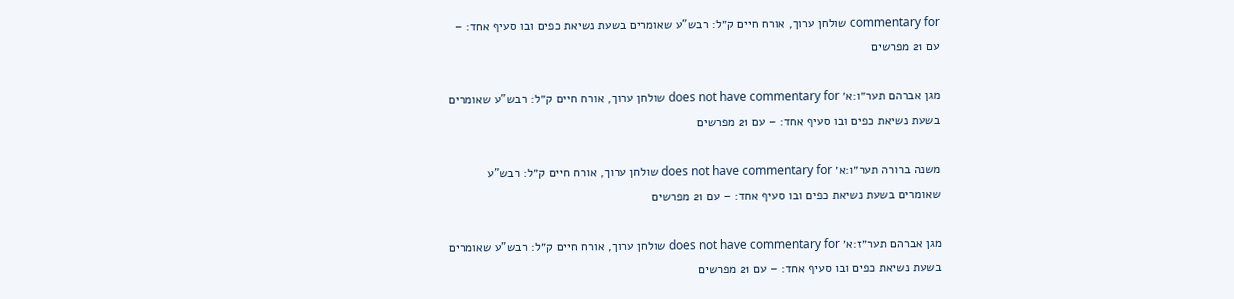commentary for שולחן ערוך, אורח חיים ק״ל: רבש"ע שאומרים בשעת נשיאת כפים ובו סעיף אחד: – עם 21 מפרשים

מגן אברהם תער״ו:א׳ does not have commentary for שולחן ערוך, אורח חיים ק״ל: רבש"ע שאומרים בשעת נשיאת כפים ובו סעיף אחד: – עם 21 מפרשים

משנה ברורה תער״ו:א׳ does not have commentary for שולחן ערוך, אורח חיים ק״ל: רבש"ע שאומרים בשעת נשיאת כפים ובו סעיף אחד: – עם 21 מפרשים

מגן אברהם תער״ז:א׳ does not have commentary for שולחן ערוך, אורח חיים ק״ל: רבש"ע שאומרים בשעת נשיאת כפים ובו סעיף אחד: – עם 21 מפרשים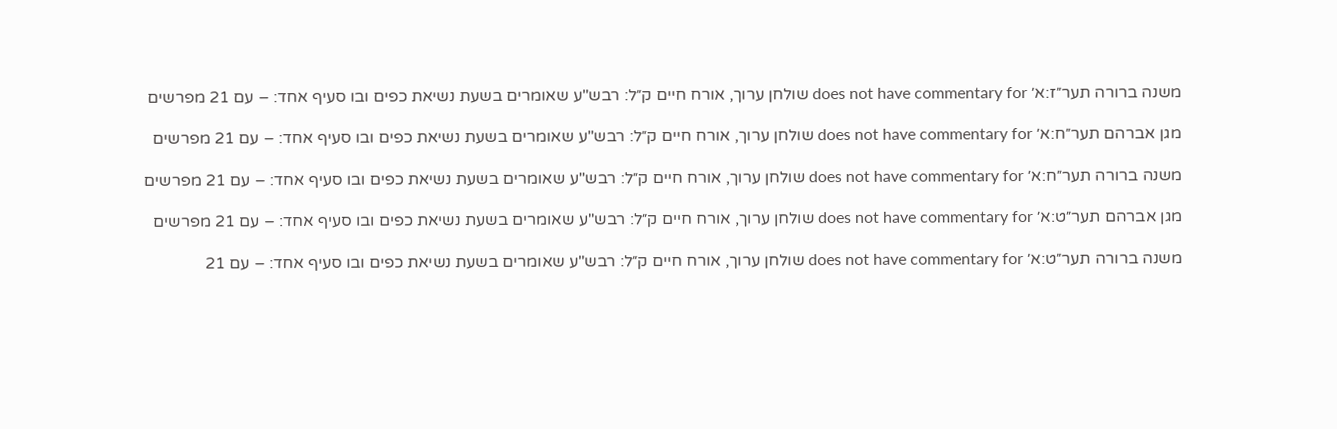משנה ברורה תער״ז:א׳ does not have commentary for שולחן ערוך, אורח חיים ק״ל: רבש"ע שאומרים בשעת נשיאת כפים ובו סעיף אחד: – עם 21 מפרשים

מגן אברהם תער״ח:א׳ does not have commentary for שולחן ערוך, אורח חיים ק״ל: רבש"ע שאומרים בשעת נשיאת כפים ובו סעיף אחד: – עם 21 מפרשים

משנה ברורה תער״ח:א׳ does not have commentary for שולחן ערוך, אורח חיים ק״ל: רבש"ע שאומרים בשעת נשיאת כפים ובו סעיף אחד: – עם 21 מפרשים

מגן אברהם תער״ט:א׳ does not have commentary for שולחן ערוך, אורח חיים ק״ל: רבש"ע שאומרים בשעת נשיאת כפים ובו סעיף אחד: – עם 21 מפרשים

משנה ברורה תער״ט:א׳ does not have commentary for שולחן ערוך, אורח חיים ק״ל: רבש"ע שאומרים בשעת נשיאת כפים ובו סעיף אחד: – עם 21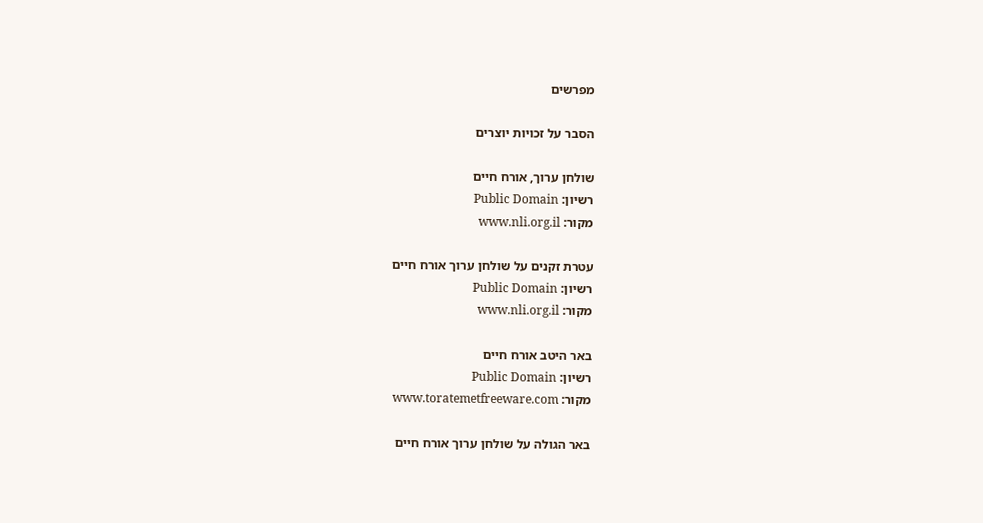מפרשים

הסבר על זכויות יוצרים

שולחן ערוך, אורח חיים
רשיון: Public Domain
מקור: www.nli.org.il

עטרת זקנים על שולחן ערוך אורח חיים
רשיון: Public Domain
מקור: www.nli.org.il

באר היטב אורח חיים
רשיון: Public Domain
מקור: www.toratemetfreeware.com

באר הגולה על שולחן ערוך אורח חיים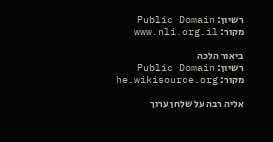רשיון: Public Domain
מקור: www.nli.org.il

ביאור הלכה
רשיון: Public Domain
מקור: he.wikisource.org

אליה רבה על שלחן ערוך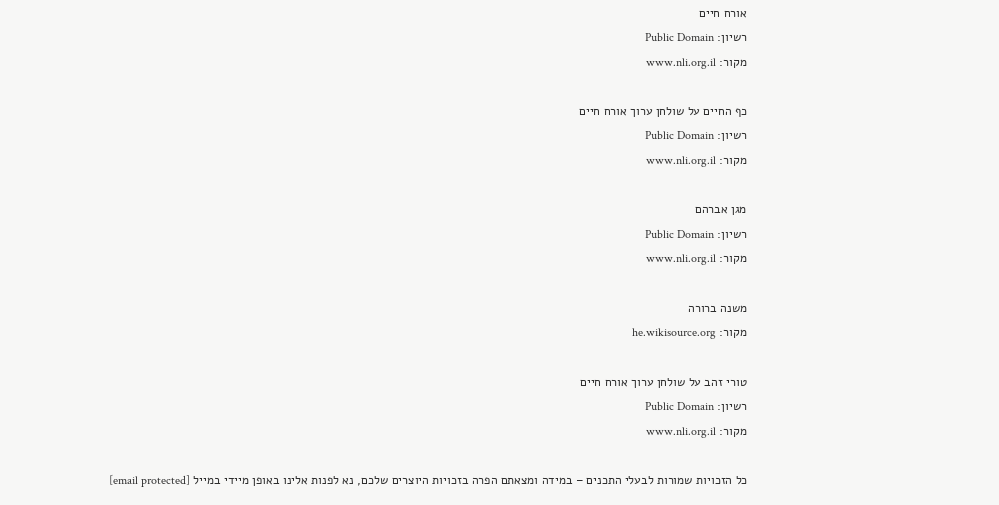אורח חיים
רשיון: Public Domain
מקור: www.nli.org.il

כף החיים על שולחן ערוך אורח חיים
רשיון: Public Domain
מקור: www.nli.org.il

מגן אברהם
רשיון: Public Domain
מקור: www.nli.org.il

משנה ברורה
מקור: he.wikisource.org

טורי זהב על שולחן ערוך אורח חיים
רשיון: Public Domain
מקור: www.nli.org.il

כל הזכויות שמורות לבעלי התכנים – במידה ומצאתם הפרה בזכויות היוצרים שלכם, נא לפנות אלינו באופן מיידי במייל [email protected]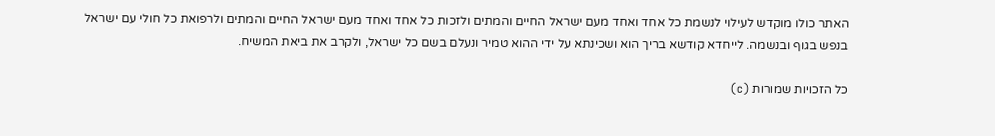האתר כולו מוקדש לעילוי לנשמת כל אחד ואחד מעם ישראל החיים והמתים ולזכות כל אחד ואחד מעם ישראל החיים והמתים ולרפואת כל חולי עם ישראל בנפש בגוף ובנשמה. לייחדא קודשא בריך הוא ושכינתא על ידי ההוא טמיר ונעלם בשם כל ישראל, ולקרב את ביאת המשיח.

כל הזכויות שמורות (c)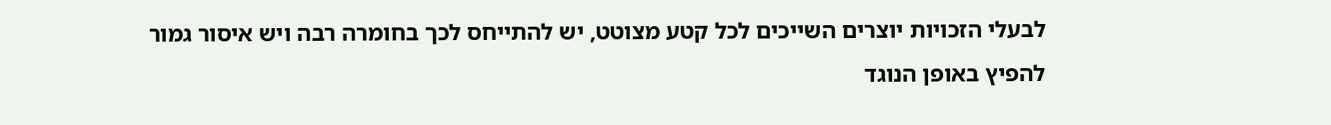לבעלי הזכויות יוצרים השייכים לכל קטע מצוטט, יש להתייחס לכך בחומרה רבה ויש איסור גמור להפיץ באופן הנוגד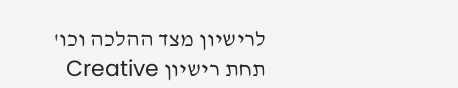לרישיון מצד ההלכה וכו'
תחת רישיון Creative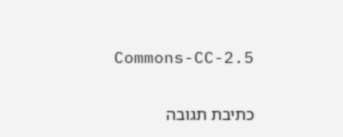Commons-CC-2.5

כתיבת תגובה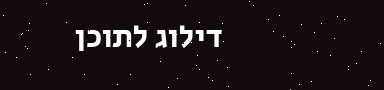דילוג לתוכן